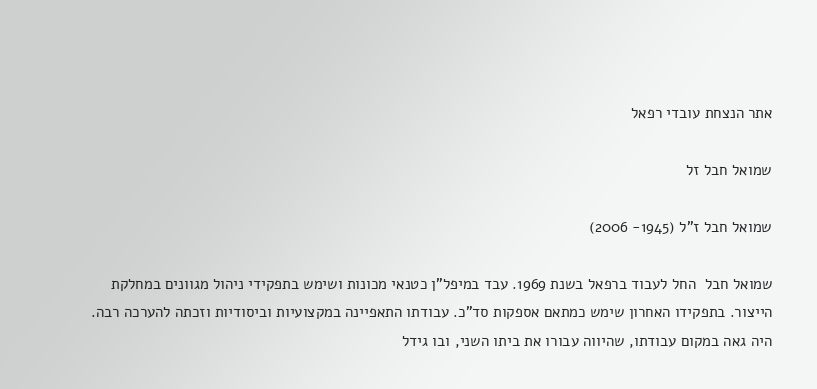אתר הנצחת עובדי רפאל

שמואל חבל זל

שמואל חבל ז"ל (1945- 2006)

שמואל חבל  החל לעבוד ברפאל בשנת 1969. עבד במיפל"ן כטנאי מכונות ושימש בתפקידי ניהול מגוונים במחלקת הייצור. בתפקידו האחרון שימש כמתאם אספקות סד"כ. עבודתו התאפיינה במקצועיות וביסודיות וזכתה להערכה רבה. היה גאה במקום עבודתו, שהיווה עבורו את ביתו השני, ובו גידל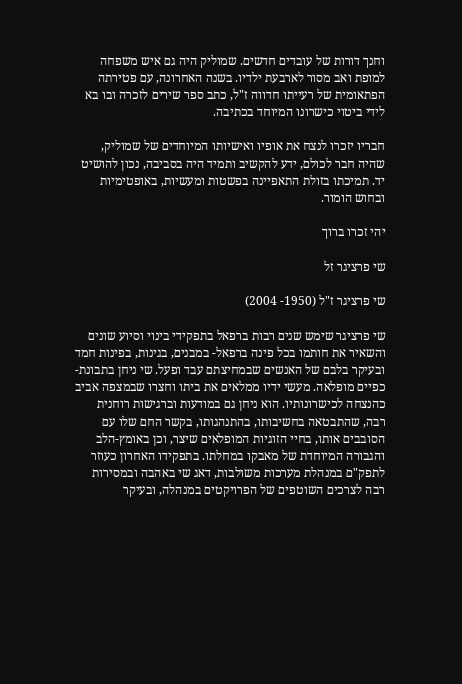וחנך דורות של עובדים חדשים. שמוליק היה גם איש משפחה למופת ואב מסור לארבעת ילדיו. בשנה האחרונה, עם פטירתה הפתאומית של רעייתו חדווה ז"ל, כתב ספר שירים לזכרה ובו בא לידי ביטוי כישרונו המיוחד בכתיבה.

חבריו יזכרו לנצח את אופיו ואישיותו המיוחדים של שמוליק, שהיה חבר לכולם, ידע להקשיב ותמיד היה בסביבה, נכון להושיט יד. תמיכתו בזולת התאפיינה בפשטות ומעשיות, באופטימיות ובחוש הומור.

יהי זכרו ברוך

שי פרציגר זל

שי פרציגר ז"ל (1950- 2004)

שי פרציגר שימש שנים רבות ברפאל בתפקידי בינוי וסיוע שונים והשאיר את חותמו בכל פינה ברפאל- במבנים, בגינות, בפינות חמד ובעיקר בלבם של האנשים שבמחיצתם עבד ופעל. שי ניחן בתבונת-כפיים מופלאה. מעשי ידיו ממלאים את ביתו וחצרו שבמצפה אביב כהנצחה לכישרונותיו. הוא ניחן גם במודעות וברגישות רוחנית רבה, שהתבטאה בחשיבותו, בהתנהגותו, בקשר החם שלו עם הסובבים אותו, בחיי הזוגיות המופלאים שיצר, וכן באומץ-הלב והגבורה המיוחדת של מאבקו במחלתו. בתפקידו האחרון כעוזר לתפק"ם במנהלת מערכות משולבות, דאג שי באהבה ובמסירות רבה לצרכים השוטפים של הפרויקטים במנהלה, ובעיקר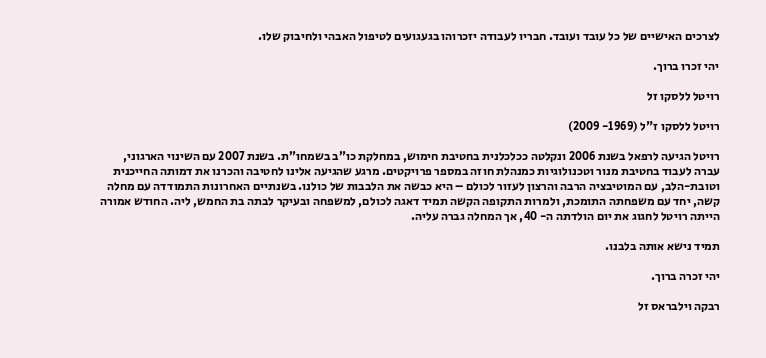לצרכים האישיים של כל עובד ועובד. חבריו לעבודה יזכרוהו בגעגועים לטיפול האבהי ולחיבוק שלו.

יהי זכרו ברוך.

רויטל ללסקו זל

רויטל ללסקו ז"ל (1969- 2009)

רויטל הגיעה לרפאל בשנת 2006 ונקלטה ככלכלנית בחטיבת חימוש, במחלקת כו”ב בשמחו”ת. בשנת 2007 עם השינוי הארגוני, עברה לעבוד בחטיבת מנור וטכנולוגיות כמנהלת חוזה במספר פרויקטים. מרגע שהגיעה אלינו לחטיבה והכרנו את דמותה החייכנית וטובת-הלב, עם המוטיבציה הרבה והרצון לעזור לכולם – היא כבשה את הלבבות של כולנו. בשנתיים האחרונות התמודדה עם מחלה קשה, יחד עם משפחתה התומכת, ולמרות התקופה הקשה תמיד דאגה לכולם, למשפחה ובעיקר לבתה בת החמש, ליה. החודש אמורה הייתה רויטל לחגוג את יום הולדתה ה- 40, אך המחלה גברה עליה.

תמיד נישא אותה בלבנו.

יהי זכרה ברוך.

רבקה וילבראס זל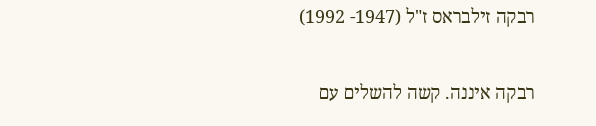רבקה זילבראס ז"ל (1947- 1992)

רבקה איננה. קשה להשלים עם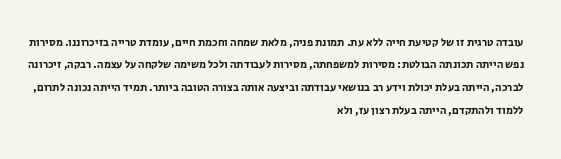עובדה טרגית זו של קטיעת חייה ללא עת. תמונת פניה, מלאת שמחה וחכמת חיים, עומדת טרייה בזיכרוננו. מסירות נפש הייתה תכונתה הבולטת: מסירות למשפחתה, מסירות לעבודתה ולכל משימה שלקחה על עצמה. רבקה, זיכרונה לברכה, הייתה בעלת יכולת וידע רב בנושאי עבודתה וביצעה אותה בצורה הטובה ביותר. תמיד הייתה נכונה לתרום, ללמוד ולהתקדם, הייתה בעלת רצון עז, ולא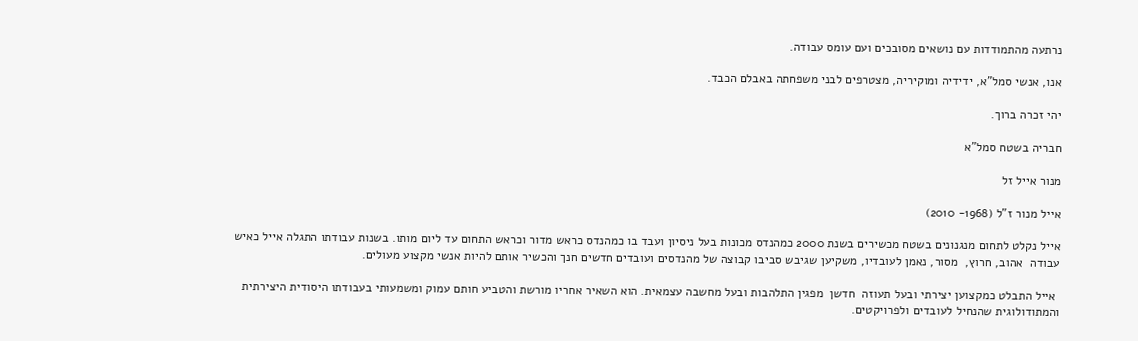נרתעה מהתמודדות עם נושאים מסובכים ועם עומס עבודה.

אנו, אנשי סמל"א, ידידיה ומוקיריה, מצטרפים לבני משפחתה באבלם הכבד.

יהי זכרה ברוך.

חבריה בשטח סמל"א

מנור אייל זל

אייל מנור ז"ל (1968- 2010)

אייל נקלט לתחום מנגנונים בשטח מכשירים בשנת 2000 כמהנדס מכונות בעל ניסיון ועבד בו כמהנדס כראש מדור וכראש התחום עד ליום מותו. בשנות עבודתו התגלה אייל כאיש עבודה  אהוב, חרוץ,  מסור, נאמן לעובדיו, משקיען שגיבש סביבו קבוצה של מהנדסים ועובדים חדשים חנך והכשיר אותם להיות אנשי מקצוע מעולים.

 אייל התבלט כמקצוען יצירתי ובעל תעוזה  חדשן  מפגין התלהבות ובעל מחשבה עצמאית. הוא השאיר אחריו מורשת והטביע חותם עמוק ומשמעותי בעבודתו היסודית היצירתית והמתודולוגית שהנחיל לעובדים ולפרויקטים.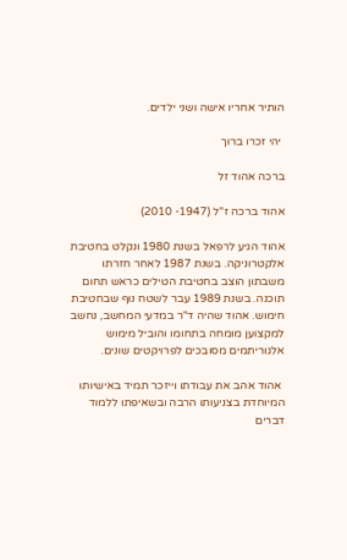הותיר אחריו אישה ושני ילדים.

 יהי זכרו ברוך

ברכה אהוד זל

אהוד ברכה ז"ל (1947- 2010)

אהוד הגיע לרפאל בשנת 1980 ונקלט בחטיבת אלקטרוניקה. בשנת 1987 לאחר חזרתו משבתון הוצב בחטיבת הטילים כראש תחום תוכנה. בשנת 1989 עבר לשטח נוף שבחטיבת חימוש. אהוד שהיה ד"ר במדעי המחשב, נחשב למקצוען מומחה בתחומו והוביל מימוש אלגוריתמים מסובכים לפרויקטים שונים.

 אהוד אהב את עבודתו וייזכר תמיד באישיותו המיוחדת בצניעותו הרבה ובשאיפתו ללמוד דברים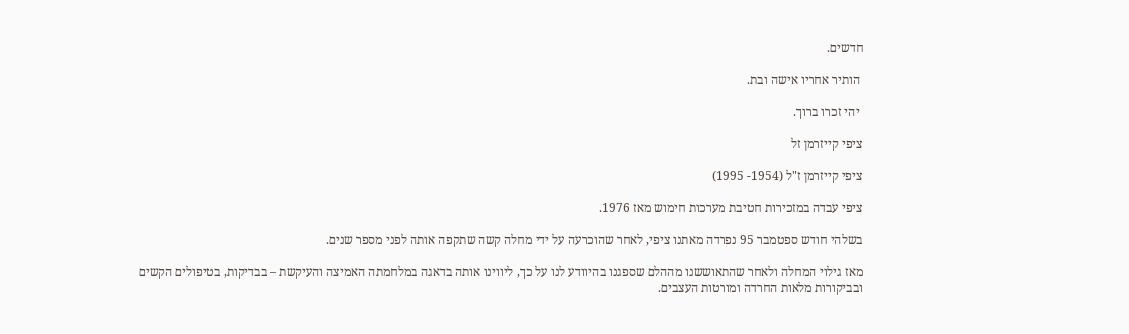חדשים.

 הותיר אחריו אישה ובת.

 יהי זכרו ברוך.

ציפי קייזרמן זל

ציפי קייזרמן ז"ל (1954- 1995)

ציפי עבדה במזכירות חטיבת מערכות חימוש מאז 1976.

בשלהי חודש ספטמבר 95 נפרדה מאתנו ציפי, לאחר שהוכרעה על ידי מחלה קשה שתקפה אותה לפני מספר שנים.

מאז גילוי המחלה ולאחר שהתאוששנו מההלם שספגנו בהיוודע לנו על כך, ליווינו אותה בדאגה במלחמתה האמיצה והעיקשת – בבדיקות, בטיפולים הקשים ובביקורות מלאות החרדה ומורטות העצבים.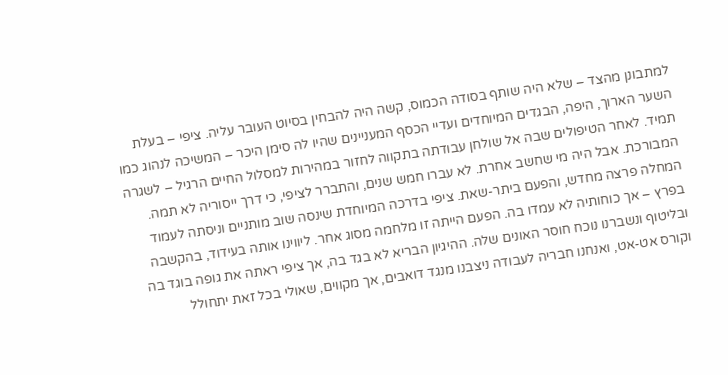למתבונן מהצד – שלא היה שותף בסודה הכמוס, קשה היה להבחין בסיוט העובר עליה. ציפי – בעלת השער הארוך, היפה, הבגדים המיוחדים ועדיי הכסף המעניינים שהיו לה סימן היכר – המשיכה לנהוג כמו תמיד. לאחר הטיפולים שבה אל שולחן עבודתה בתקווה לחזור במהירות למסלול החיים הרגיל – לשגרה המבורכת. אבל היה מי שחשב אחרת. לא עברו חמש שנים, והתברר לציפי, כי דרך ייסוריה לא תמה. המחלה פרצה מחדש, והפעם ביתר-שאת. ציפי בדרכה המיוחדת שינסה שוב מותניים וניסתה לעמוד בפרץ – אך כוחותיה לא עמדו בה. הפעם הייתה זו מלחמה מסוג אחר. ליווינו אותה בעידוד, בהקשבה ובליטוף ונשברנו נוכח חוסר האונים שלה. ההיגיון הבריא לא בגד בה, אך ציפי ראתה את גופה בוגד בה וקורס אט-אט, ואנחנו חבריה לעבודה ניצבנו מנגד דואבים, אך מקווים, שאולי בכל זאת יתחולל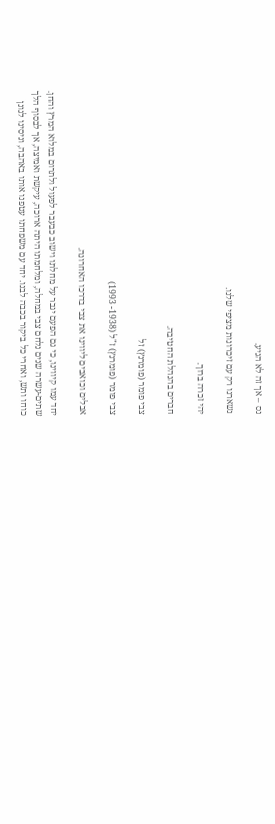נס – אך זה לא הגיע.

נשארנו רק עם זיכרונות מציפי שלנו.

יהי זכרה ברוך.

חברים בהנהלת החטיבה.

צבי פומר (פומרנץ) זל

צבי פומר (פומרנץ) ז"ל (1938- 1993)

אבלים וכואבים ליווינו את צבי בדרכו האחרונה.

יחד עמו קיווינו, כי גם הפעם יגבר על מחלתו וישוב כבעבר לפעול ולתרום במלוא המרץ והחן. שתים-עשרה שנים נלחם צבי במחלה, ומלחמתו היתה ארוכה, עיקשת ואמיצה, אך לבסוף הלך כוחו ותש, ואחרי כל ביקור בכבה לבנו. יחד עם משפחתו עטפנו אותו באהבה, וניסינו לגונן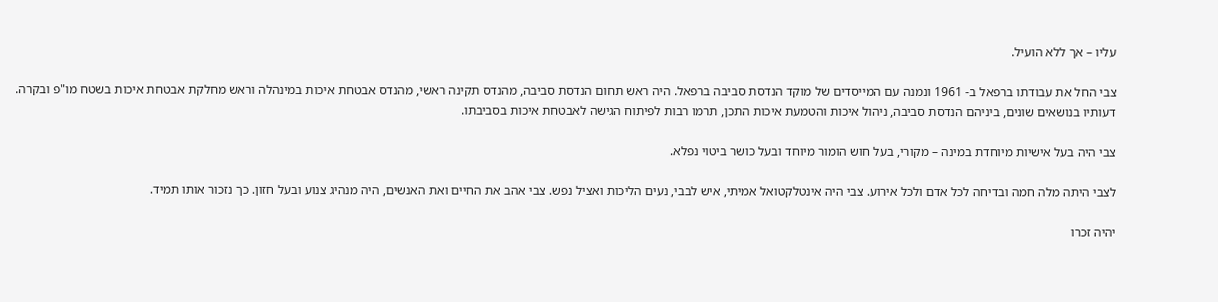עליו – אך ללא הועיל.

צבי החל את עבודתו ברפאל ב- 1961 ונמנה עם המייסדים של מוקד הנדסת סביבה ברפאל. היה ראש תחום הנדסת סביבה, מהנדס תקינה ראשי, מהנדס אבטחת איכות במינהלה וראש מחלקת אבטחת איכות בשטח מו"פ ובקרה. דעותיו בנושאים שונים, ביניהם הנדסת סביבה, ניהול איכות והטמעת איכות התכן, תרמו רבות לפיתוח הגישה לאבטחת איכות בסביבתו.

צבי היה בעל אישיות מיוחדת במינה – מקורי, בעל חוש הומור מיוחד ובעל כושר ביטוי נפלא.

לצבי היתה מלה חמה ובדיחה לכל אדם ולכל אירוע. צבי היה אינטלקטואל אמיתי, איש לבבי, נעים הליכות ואציל נפש. צבי אהב את החיים ואת האנשים, היה מנהיג צנוע ובעל חזון. כך נזכור אותו תמיד.

יהיה זכרו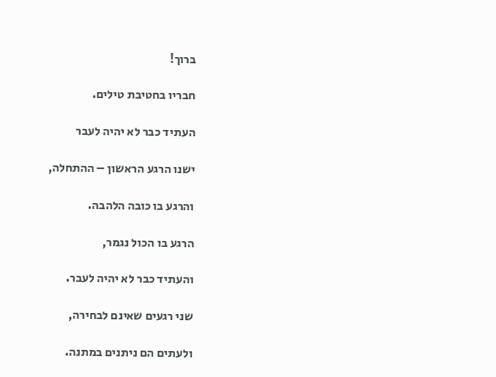ברוך!

חבריו בחטיבת טילים.

העתיד כבר לא יהיה לעבר

ישנו הרגע הראשון – ההתחלה,

והרגע בו כובה הלהבה.

הרגע בו הכול נגמר,

והעתיד כבר לא יהיה לעבר.

שני רגעים שאינם לבחירה,

ולעתים הם ניתנים במתנה.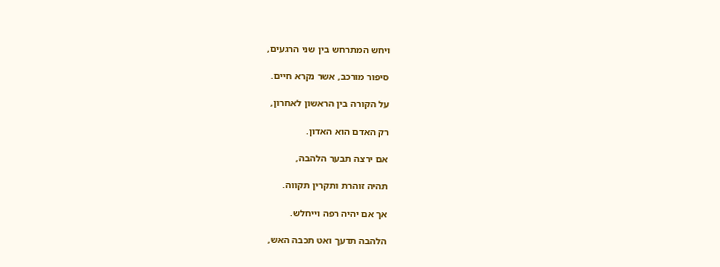ויחש המתרחש בין שני הרגעים,

סיפור מורכב, אשר נקרא חיים.

על הקורה בין הראשון לאחרון,

רק האדם הוא האדון.

אם ירצה תבער הלהבה,

תהיה זוהרת ותקרין תקווה.

אך אם יהיה רפה וייחלש.

הלהבה תדעך ואט תכבה האש,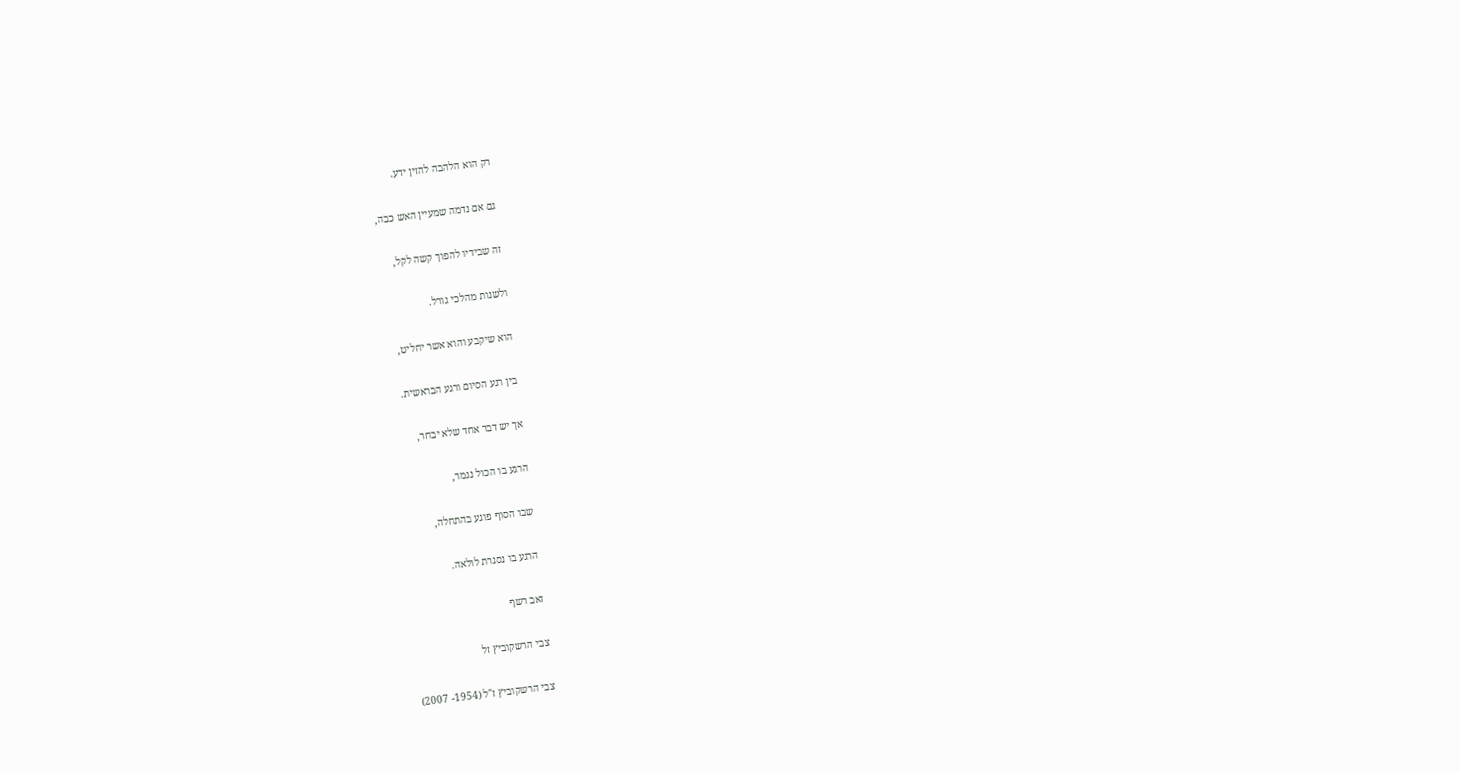רק הוא הלהבה להזין ידע.

גם אם נדמה שמעיין האש כבה,

זה שבידיו להפוך קשה לקל,

ולשנות מהלכי גורל.

הוא שיקבע והוא אשר יחליט,

בין רגע הסיום ורגע הבראשית.

אך יש דבר אחד שלא יבחר,

הרגע בו הכול נגמר,

שבו הסוף פוגע בהתחלה,

הרגע בו נסגרת לולאה.

זאב רשף

צבי הרשקוביץ זל

צבי הרשקוביץ ז"ל (1954- 2007)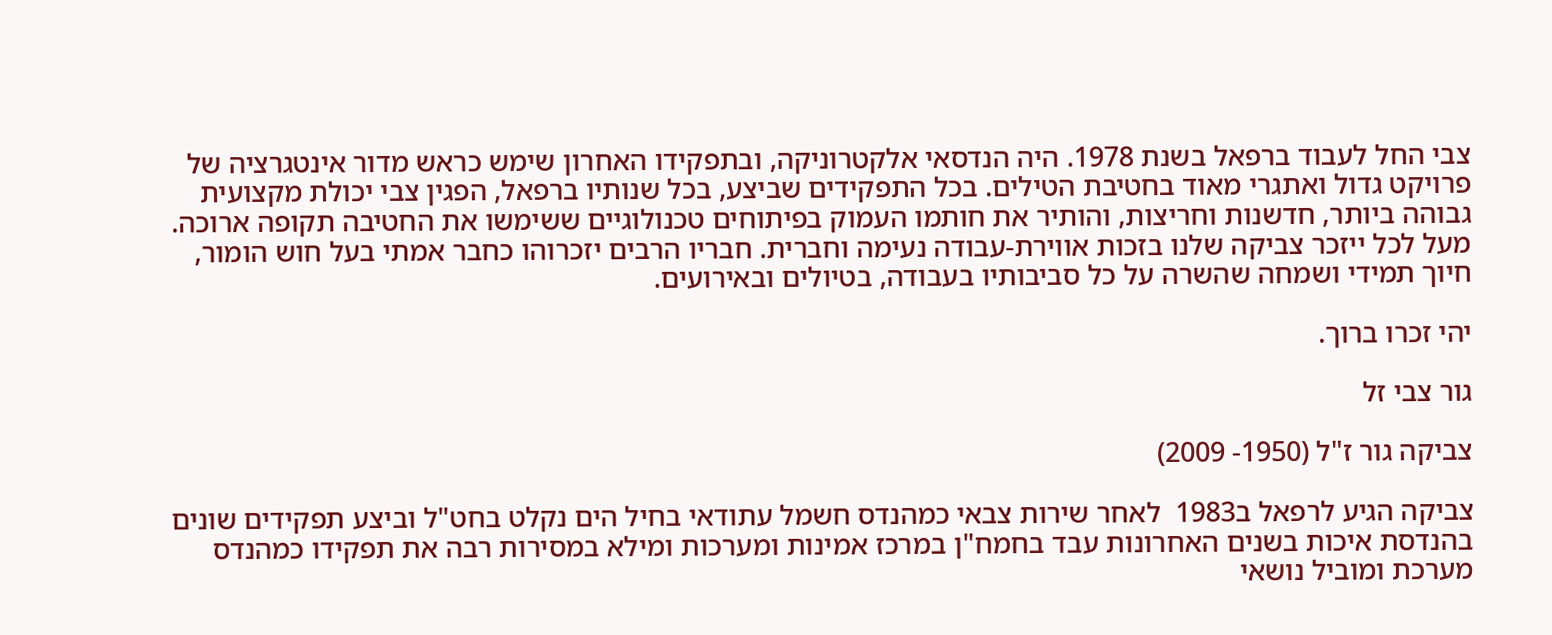צבי החל לעבוד ברפאל בשנת 1978. היה הנדסאי אלקטרוניקה, ובתפקידו האחרון שימש כראש מדור אינטגרציה של פרויקט גדול ואתגרי מאוד בחטיבת הטילים. בכל התפקידים שביצע, בכל שנותיו ברפאל, הפגין צבי יכולת מקצועית גבוהה ביותר, חדשנות וחריצות, והותיר את חותמו העמוק בפיתוחים טכנולוגיים ששימשו את החטיבה תקופה ארוכה. מעל לכל ייזכר צביקה שלנו בזכות אווירת-עבודה נעימה וחברית. חבריו הרבים יזכרוהו כחבר אמתי בעל חוש הומור, חיוך תמידי ושמחה שהשרה על כל סביבותיו בעבודה, בטיולים ובאירועים.

יהי זכרו ברוך.

גור צבי זל

צביקה גור ז"ל (1950- 2009)

צביקה הגיע לרפאל ב1983  לאחר שירות צבאי כמהנדס חשמל עתודאי בחיל הים נקלט בחט"ל וביצע תפקידים שונים בהנדסת איכות בשנים האחרונות עבד בחמח"ן במרכז אמינות ומערכות ומילא במסירות רבה את תפקידו כמהנדס מערכת ומוביל נושאי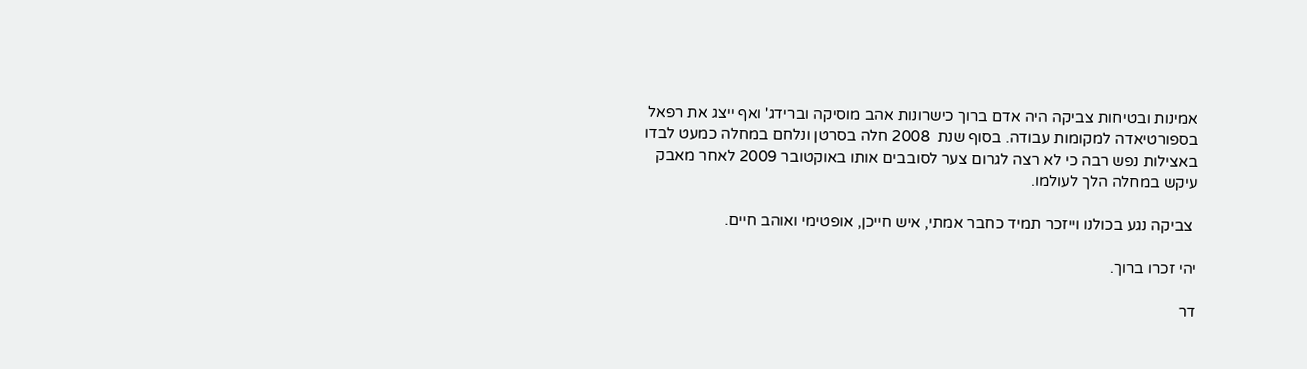אמינות ובטיחות צביקה היה אדם ברוך כישרונות אהב מוסיקה וברידג' ואף ייצג את רפאל בספורטיאדה למקומות עבודה. בסוף שנת  2008 חלה בסרטן ונלחם במחלה כמעט לבדו באצילות נפש רבה כי לא רצה לגרום צער לסובבים אותו באוקטובר 2009 לאחר מאבק עיקש במחלה הלך לעולמו.

 צביקה נגע בכולנו וייזכר תמיד כחבר אמתי, איש חייכן, אופטימי ואוהב חיים.

יהי זכרו ברוך.

דר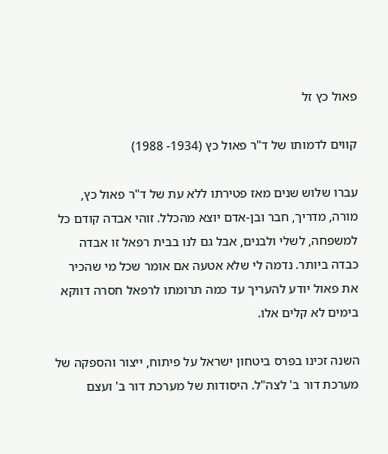פאול כץ זל

קווים לדמותו של ד"ר פאול כץ (1934- 1988)

עברו שלוש שנים מאז פטירתו ללא עת של ד"ר פאול כץ, מורה, מדריך, חבר ובן-אדם יוצא מהכלל. זוהי אבדה קודם כל למשפחה, לשלי ולבנים, אבל גם לנו בבית רפאל זו אבדה כבדה ביותר. נדמה לי שלא אטעה אם אומר שכל מי שהכיר את פאול יודע להעריך עד כמה תרומתו לרפאל חסרה דווקא בימים לא קלים אלו.

השנה זכינו בפרס ביטחון ישראל על פיתוח, ייצור והספקה של מערכת דור ב' לצה"ל. היסודות של מערכת דור ב' ועצם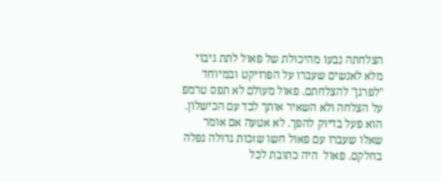הצלחתה נבעו מהיכולת של פאול לתת גיבוי מלא לאנשים שעברו על הפרויקט ובמיוחד "לפרגן" להצלחתם. פאול מעולם לא תפס טרמפ על הצלחה ולא השאיר אותך לבד עם הכישלון. הוא פעל בדיוק להפך. לא אטעה אם אומר שאלו שעברו עם פאול חשו שזכות גדולה נפלה בחלקם. פאול  היה כתובת לכל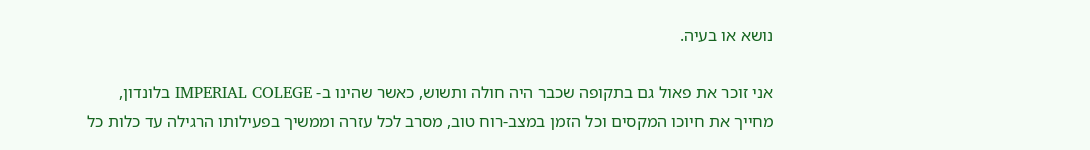נושא או בעיה.

אני זוכר את פאול גם בתקופה שכבר היה חולה ותשוש, כאשר שהינו ב- IMPERIAL COLEGE בלונדון, מחייך את חיוכו המקסים וכל הזמן במצב-רוח טוב, מסרב לכל עזרה וממשיך בפעילותו הרגילה עד כלות כל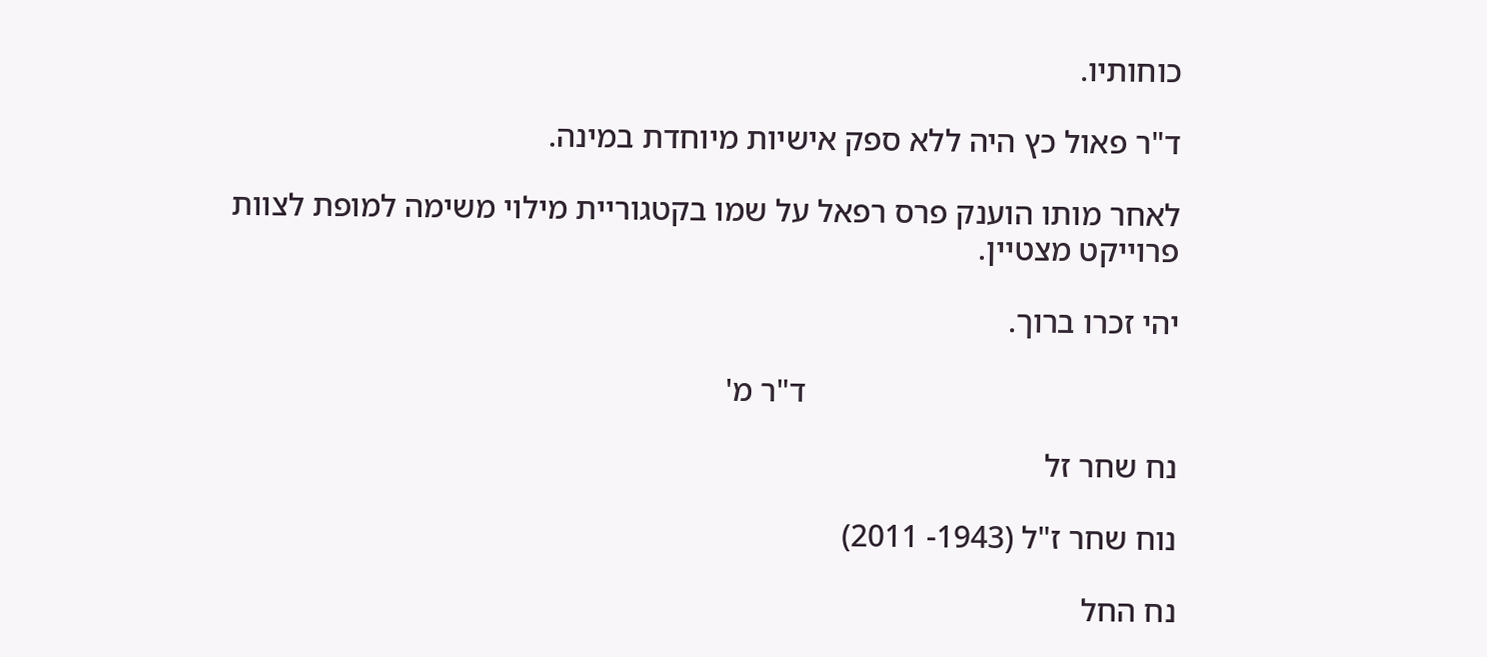כוחותיו.

ד"ר פאול כץ היה ללא ספק אישיות מיוחדת במינה.

לאחר מותו הוענק פרס רפאל על שמו בקטגוריית מילוי משימה למופת לצוות פרוייקט מצטיין.

יהי זכרו ברוך.

                                              ד"ר מ'

נח שחר זל

נוח שחר ז"ל (1943- 2011)

נח החל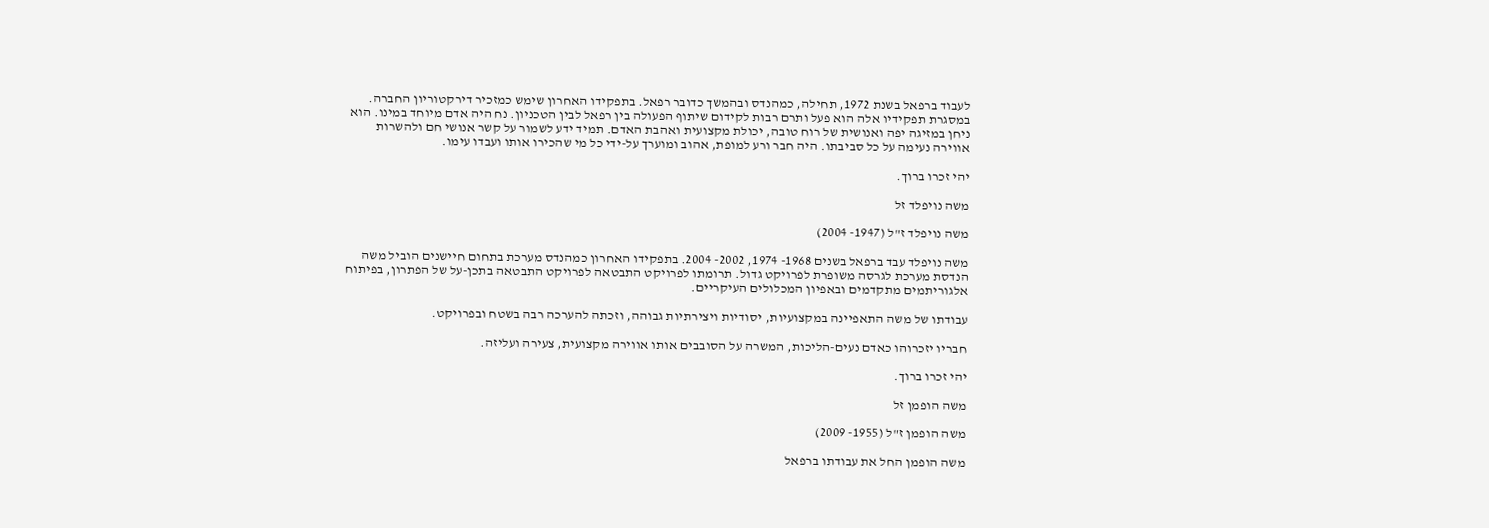לעבוד ברפאל בשנת 1972, תחילה, כמהנדס ובהמשך כדובר רפאל. בתפקידו האחרון שימש כמזכיר דירקטוריון החברה. במסגרת תפקידיו אלה הוא פעל ותרם רבות לקידום שיתוף הפעולה בין רפאל לבין הטכניון. נח היה אדם מיוחד במינו. הוא ניחן במזיגה יפה ואנושית של רוח טובה, יכולת מקצועית ואהבת האדם. תמיד ידע לשמור על קשר אנושי חם ולהשרות אווירה נעימה על כל סביבתו. היה חבר ורע למופת, אהוב ומוערך על-ידי כל מי שהכירו אותו ועבדו עימו.

יהי זכרו ברוך.

משה נויפלד זל

משה נויפלד ז"ל (1947- 2004)

משה נויפלד עבד ברפאל בשנים 1968- 1974, 2002- 2004. בתפקידו האחרון כמהנדס מערכת בתחום חיישנים הוביל משה הנדסת מערכת לגרסה משופרת לפרויקט גדול. תרומתו לפרויקט התבטאה לפרויקט התבטאה בתכן-על של הפתרון, בפיתוח אלגוריתמים מתקדמים ובאפיון המכלולים העיקריים.

עבודתו של משה התאפיינה במקצועיות, יסודיות ויצירתיות גבוהה, וזכתה להערכה רבה בשטח ובפרויקט.

חבריו יזכרוהו כאדם נעים-הליכות, המשרה על הסובבים אותו אווירה מקצועית, צעירה ועליזה.

יהי זכרו ברוך.

משה הופמן זל

משה הופמן ז"ל (1955- 2009)

משה הופמן החל את עבודתו ברפאל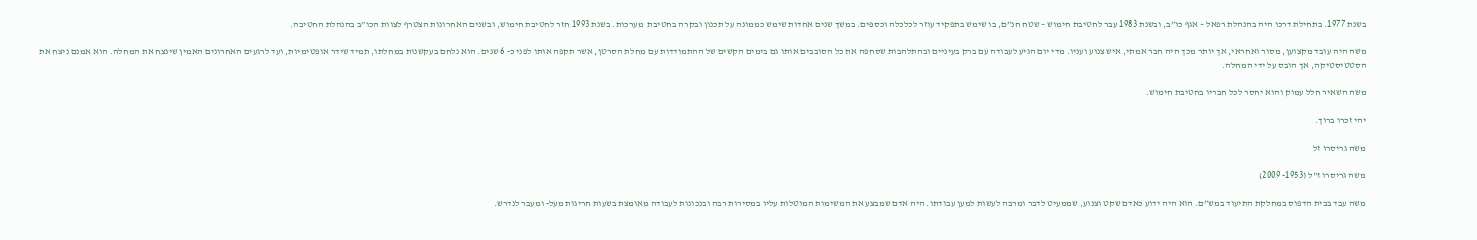בשנת 1977. בתחילת דרכו היה בהנהלת רפאל – אגף כו”ב, ובשנת 1983 עבר לחטיבת חימוש – שטח חנ”ם, בו שימש בתפקיד עוזר לכלכלה וכספים. במשך שנים אחדות שימש כממונה על תכנון ובקרה בחטיבת  מערכות. בשנת 1993 חזר לחטיבת חימוש, ובשנים האחרונות הצטרף לצוות הכו”ב בהנהלת החטיבה.

משה היה עובד מקצוען, מסור ואחראי, אך יותר מכך היה חבר אמתי, איש צנוע ועניו. מדי יום הגיע לעבודה עם ברק בעיניים ובהתלהבות שסחפה את כל הסובבים אותו גם בימים הקשים של ההתמודדות עם מחלת הסרטן, אשר תקפה אותו לפני כ- 6 שנים. הוא נלחם בעקשנות במחלתו, תמיד שידר אופטימיות, ועד לרגעים האחרונים האמין שינצח את המחלה. הוא אמנם ניצח את הסטטיסטיקה, אך הובס על ידי המחלה.

משה השאיר חלל עמוק והוא יחסר לכל חבריו בחטיבת חימוש.

יהי זכרו ברוך.

משה גריסרו זל

משה גריסרו ז"ל (1953- 2009)

משה עבד בבית הדפוס במחלקת התיעוד במש”ם. הוא היה ידוע כאדם שקט וצנוע, שממעיט לדבר ומרבה לעשות למען עבודתו. היה אדם שמבצע את המשימות המוטלות עליו במסירות רבה ובנכונות לעבודה מאומצת בשעות חריגות מעל- ומעבר לנדרש.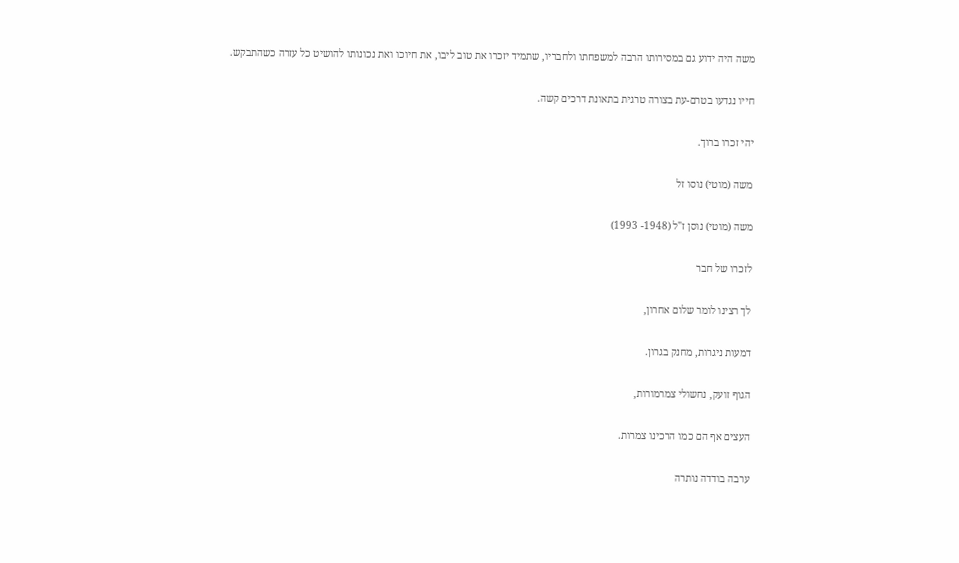משה היה ידוע גם במסירותו הרבה למשפחתו ולחבריו, שתמיד יזכרו את טוב ליבו, את חיוכו ואת נכונותו להושיט כל עזרה כשהתבקש.

חייו נגדעו בטרם-עת בצורה טרגית בתאונת דרכים קשה.

יהי זכרו ברוך.

משה (מוטי) נוסו זל

משה (מוטי) נוסן ז"ל (1948- 1993)

לזכרו של חבר

לך רצינו לומר שלום אחרון,

דמעות ניגרות, מחנק בגרון.

הגוף זועק, נחשולי צמרמורות,

העצים אף הם כמו הרכינו צמרות.

ערבה בודדה נותרה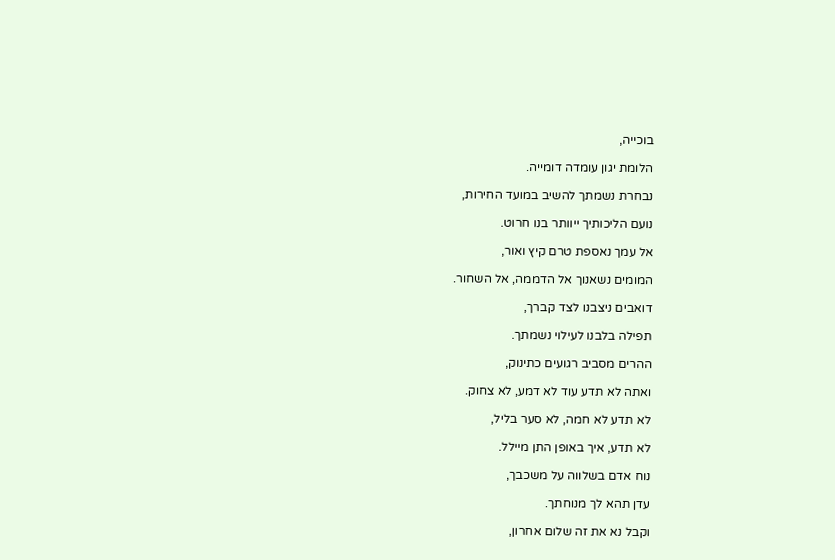בוכייה,

הלומת יגון עומדה דומייה.

נבחרת נשמתך להשיב במועד החירות,

נועם הליכותיך ייוותר בנו חרוט.

אל עמך נאספת טרם קיץ ואור,

המומים נשאנוך אל הדממה, אל השחור.

דואבים ניצבנו לצד קברך,

תפילה בלבנו לעילוי נשמתך.

ההרים מסביב רגועים כתינוק,

ואתה לא תדע עוד לא דמע, לא צחוק.

לא תדע לא חמה, לא סער בליל,

לא תדע, איך באופן התן מיילל.

נוח אדם בשלווה על משכבך,

עדן תהא לך מנוחתך.

וקבל נא את זה שלום אחרון,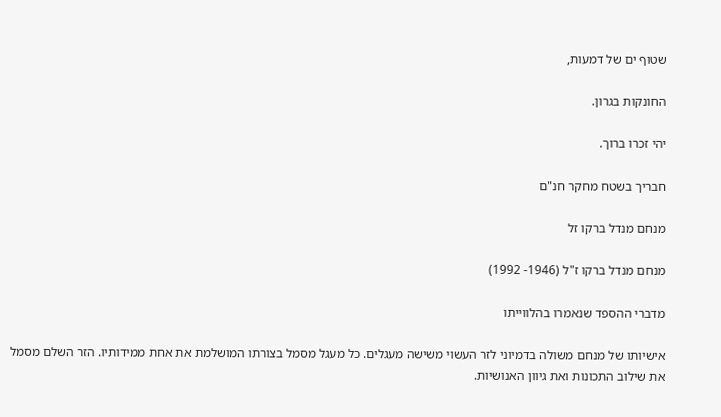שטוף ים של דמעות,

החונקות בגרון.

יהי זכרו ברוך.

חבריך בשטח מחקר חנ"ם

מנחם מנדל ברקו זל

מנחם מנדל ברקו ז"ל (1946- 1992)

מדברי ההספד שנאמרו בהלווייתו

אישיותו של מנחם משולה בדמיוני לזר העשוי משישה מעגלים. כל מעגל מסמל בצורתו המושלמת את אחת ממידותיו. הזר השלם מסמל את שילוב התכונות ואת גיוון האנושיות.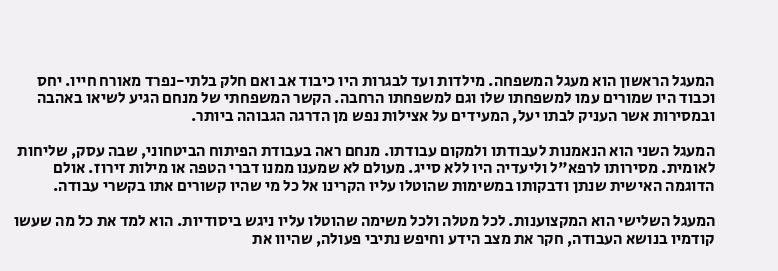המעגל הראשון הוא מעגל המשפחה. מילדות ועד לבגרות היו כיבוד אב ואם חלק בלתי-נפרד מאורח חייו. יחס וכבוד היו שמורים עמו למשפחתו שלו וגם למשפחתו הרחבה. הקשר המשפחתי של מנחם הגיע לשיאו באהבה ובמסירות אשר העניק לבתו יעל, המעידים על אצילות נפש מן הדרגה הגבוהה ביותר.

המעגל השני הוא הנאמנות לעבודתו ולמקום עבודתו. מנחם ראה בעבודת הפיתוח הביטחוני, שבה עסק, שליחות לאומית. מסירותו לרפא"ל וליעדיה היו ללא סייג. מעולם לא שמענו ממנו דברי הטפה או מילות זירוז. אולם הדוגמה האישית שנתן ודבקותו במשימות שהוטלו עליו הקרינו אל כל מי שהיו קשורים אתו בקשרי עבודה.

המעגל השלישי הוא המקצוענות. לכל מטלה ולכל משימה שהוטלו עליו ניגש ביסודיות. הוא למד את כל מה שעשו קודמיו בנושא העבודה, חקר את מצב הידע וחיפש נתיבי פעולה, שהיוו את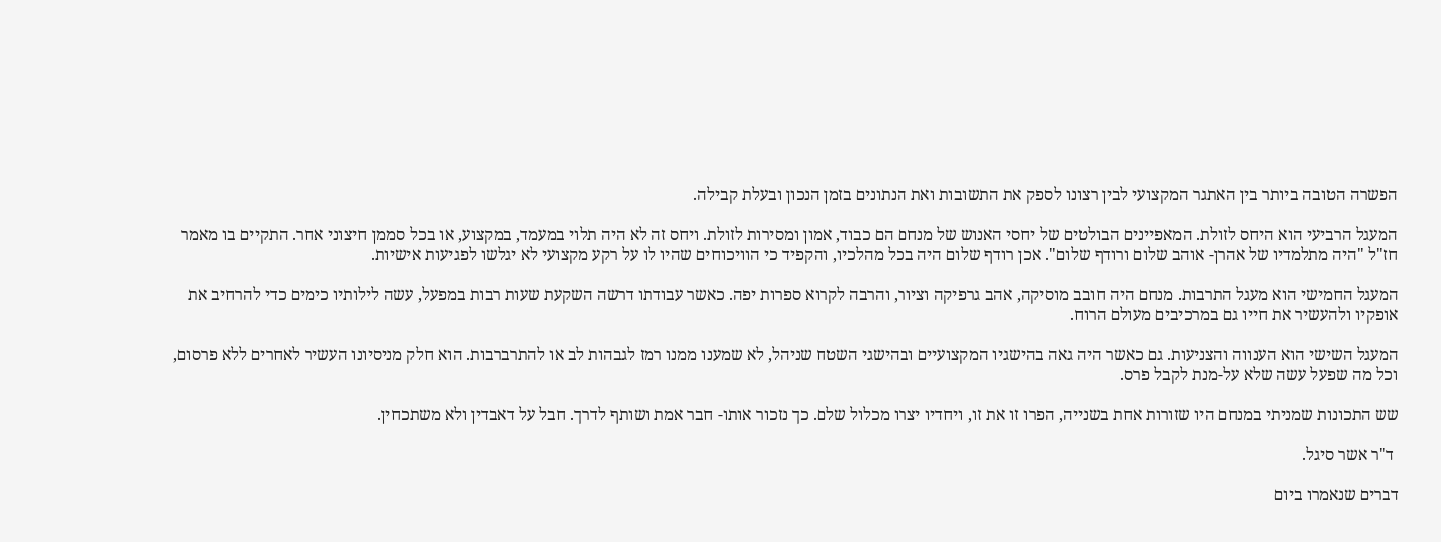הפשרה הטובה ביותר בין האתגר המקצועי לבין רצונו לספק את התשובות ואת הנתונים בזמן הנכון ובעלת קבילה.

המעגל הרביעי הוא היחס לזולת. המאפיינים הבולטים של יחסי האנוש של מנחם הם כבוד, אמון ומסירות לזולת. ויחס זה לא היה תלוי במעמד, במקצוע, או בכל סממן חיצוני אחר. התקיים בו מאמר חז"ל "היה מתלמדיו של אהרן- אוהב שלום ורודף שלום". אכן רודף שלום היה בכל מהלכיו, והקפיד כי הוויכוחים שהיו לו על רקע מקצועי לא יגלשו לפגיעות אישיות.

המעגל החמישי הוא מעגל התרבות. מנחם היה חובב מוסיקה, אהב גרפיקה וציור, והרבה לקרוא ספרות יפה. כאשר עבודתו דרשה השקעת שעות רבות במפעל, עשה לילותיו כימים כדי להרחיב את אופקיו ולהעשיר את חייו גם במרכיבים מעולם הרוח.

המעגל השישי הוא הענווה והצניעות. גם כאשר היה גאה בהישגיו המקצועיים ובהישגי השטח שניהל, לא שמענו ממנו רמז לגבהות לב או להתרברבות. הוא חלק מניסיונו העשיר לאחרים ללא פרסום, וכל מה שפעל עשה שלא על-מנת לקבל פרס.

שש התכונות שמניתי במנחם היו שזורות אחת בשנייה, הפרו זו את זו, ויחדיו יצרו מכלול שלם. כך נזכור אותו- חבר אמת ושותף לדרך. חבל על דאבדין ולא משתכחין.

 ד"ר אשר סיגל.

דברים שנאמרו ביום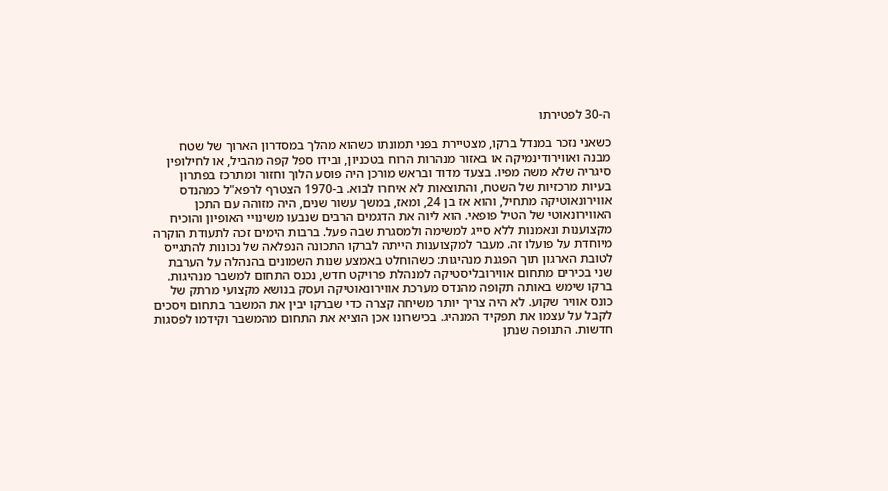ה-30 לפטירתו

כשאני נזכר במנדל ברקו, מצטיירת בפני תמונתו כשהוא מהלך במסדרון הארוך של שטח מבנה ואווירודינמיקה או באזור מנהרות הרוח בטכניון, ובידו ספל קפה מהביל, או לחילופין סיגריה שלא משה מפיו. בצעד מדוד ובראש מורכן היה פוסע הלוך וחזור ומתרכז בפתרון בעיות מרכזיות של השטח, והתוצאות לא איחרו לבוא. ב-1970 הצטרף לרפא"ל כמהנדס אווירונאוטיקה מתחיל, והוא אז בן 24, ומאז, במשך עשור שנים, היה מזוהה עם התכן האווירונאוטי של הטיל פופאי. הוא ליוה את הדגמים הרבים שנבעו משינויי האופיון והוכיח מקצוענות ונאמנות ללא סייג למשימה ולמסגרת שבה פעל. ברבות הימים זכה לתעודת הוקרה מיוחדת על פועלו זה. מעבר למקצוענות הייתה לברקו התכונה הנפלאה של נכונות להתגייס לטובת הארגון תוך הפגנת מנהיגות: כשהוחלט באמצע שנות השמונים בהנהלה על הערבת שני בכירים מתחום אווירובליסטיקה למנהלת פרויקט חדש, נכנס התחום למשבר מנהיגות. ברקו שימש באותה תקופה מהנדס מערכת אווירונאוטיקה ועסק בנושא מקצועי מרתק של כונס אוויר שקוע. לא היה צריך יותר משיחה קצרה כדי שברקו יבין את המשבר בתחום ויסכים לקבל על עצמו את תפקיד המנהיג. בכישרונו אכן הוציא את התחום מהמשבר וקידמו לפסגות חדשות. התנופה שנתן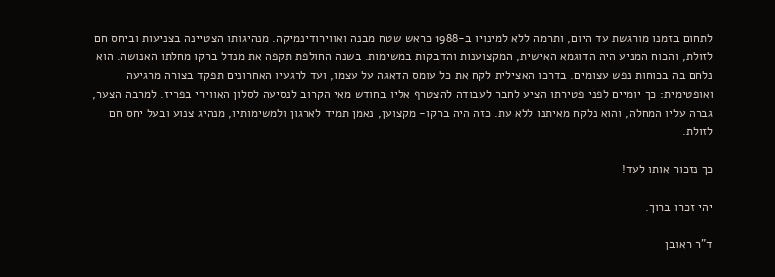לתחום בזמנו מורגשת עד היום, ותרמה ללא למינויו ב-1988 כראש שטח מבנה ואווירודינמיקה. מנהיגותו הצטיינה בצניעות וביחס חם לזולת, והכוח המניע היה הדוגמא האישית, המקצוענות והדבקות במשימות. בשנה החולפת תקפה את מנדל ברקו מחלתו האנושה. הוא נלחם בה בכוחות נפש עצומים. בדרכו האצילית לקח את כל עומס הדאגה על עצמו, ועד לרגעיו האחרונים תפקד בצורה מרגיעה ואופטימית: כך יומיים לפני פטירתו הציע לחבר לעבודה להצטרף אליו בחודש מאי הקרוב לנסיעה לסלון האווירי בפריז. למרבה הצער, גברה עליו המחלה, והוא נלקח מאיתנו ללא עת. כזה היה ברקו- מקצוען, נאמן תמיד לארגון ולמשימותיו, מנהיג צנוע ובעל יחס חם לזולת.

כך נזכור אותו לעד!

יהי זכרו ברוך.

ד"ר ראובן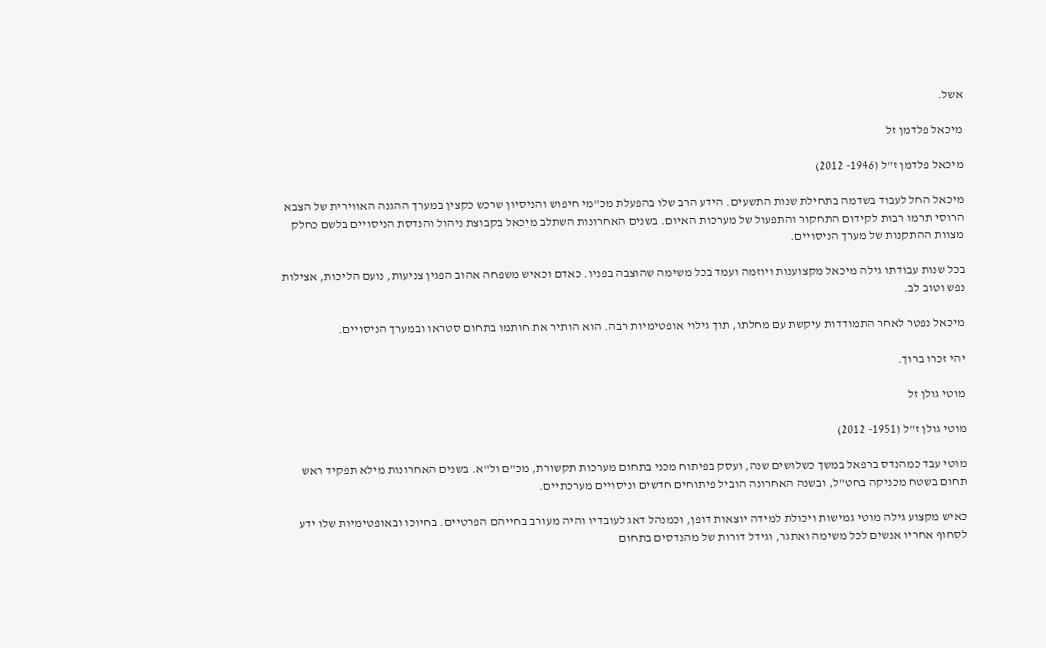אשל.

מיכאל פלדמן זל

מיכאל פלדמן ז"ל (1946- 2012)

מיכאל החל לעבוד בשדמה בתחילת שנות התשעים. הידע הרב שלו בהפעלת מכ"מי חיפוש והניסיון שרכש כקצין במערך ההגנה האווירית של הצבא הרוסי תרמו רבות לקידום התחקור והתפעול של מערכות האיום. בשנים האחרונות השתלב מיכאל בקבוצת ניהול והנדסת הניסויים בלשם כחלק מצוות ההתקנות של מערך הניסויים.

בכל שנות עבודתו גילה מיכאל מקצוענות ויוזמה ועמד בכל משימה שהוצבה בפניו. כאדם וכאיש משפחה אהוב הפגין צניעות, נועם הליכות, אצילות נפש וטוב לב.

מיכאל נפטר לאחר התמודדות עיקשת עם מחלתו, תוך גילוי אופטימיות רבה. הוא הותיר את חותמו בתחום סטראו ובמערך הניסויים.

יהי זכרו ברוך.

מוטי גולן זל

מוטי גולן ז"ל (1951- 2012)

מוטי עבד כמהנדס ברפאל במשך כשלושים שנה, ועסק בפיתוח מכני בתחום מערכות תקשורת, מכ"ם ול"א. בשנים האחרונות מילא תפקיד ראש תחום בשטח מכניקה בחט"ל, ובשנה האחרונה הוביל פיתוחים חדשים וניסויים מערכתיים.

כאיש מקצוע גילה מוטי גמישות ויכולת למידה יוצאות דופן, וכמנהל דאג לעובדיו והיה מעורב בחייהם הפרטיים. בחיוכו ובאופטימיות שלו ידע לסחוף אחריו אנשים לכל משימה ואתגר, וגידל דורות של מהנדסים בתחום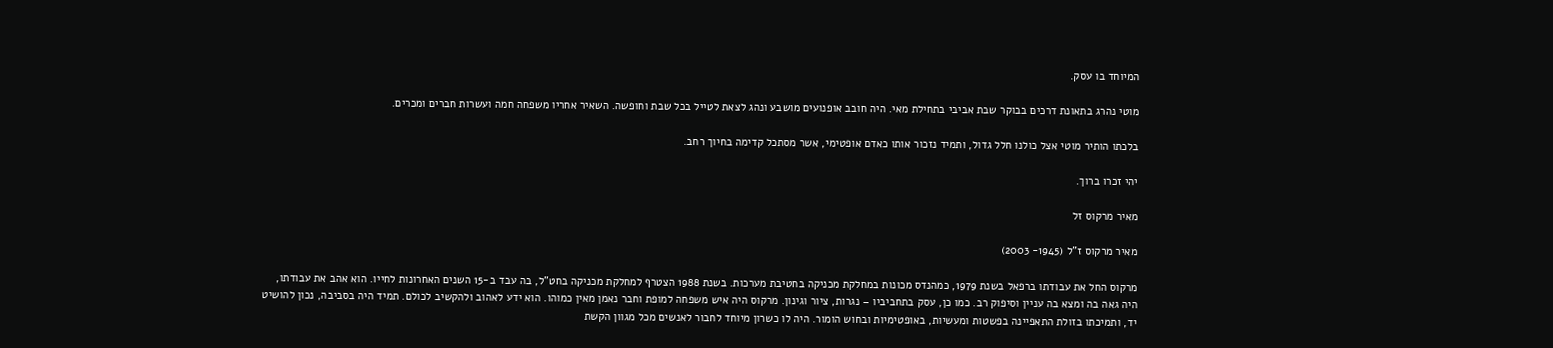המיוחד בו עסק.

מוטי נהרג בתאונת דרכים בבוקר שבת אביבי בתחילת מאי. היה חובב אופנועים מושבע ונהג לצאת לטייל בכל שבת וחופשה. השאיר אחריו משפחה חמה ועשרות חברים ומכרים.

בלכתו הותיר מוטי אצל כולנו חלל גדול, ותמיד נזכור אותו כאדם אופטימי, אשר מסתכל קדימה בחיוך רחב.

יהי זכרו ברוך.

מאיר מרקוס זל

מאיר מרקוס ז"ל (1945- 2003)

מרקוס החל את עבודתו ברפאל בשנת 1979, כמהנדס מכונות במחלקת מכניקה בחטיבת מערכות. בשנת 1988 הצטרף למחלקת מכניקה בחט"ל, בה עבד ב-15 השנים האחרונות לחייו. הוא אהב את עבודתו, היה גאה בה ומצא בה עניין וסיפוק רב. כמו כן, עסק בתחביביו – נגרות, ציור וגינון. מרקוס היה איש משפחה למופת וחבר נאמן מאין כמוהו. הוא ידע לאהוב ולהקשיב לכולם. תמיד היה בסביבה, נכון להושיט יד, ותמיכתו בזולת התאפיינה בפשטות ומעשיות, באופטימיות ובחוש הומור. היה לו כשרון מיוחד לחבור לאנשים מכל מגוון הקשת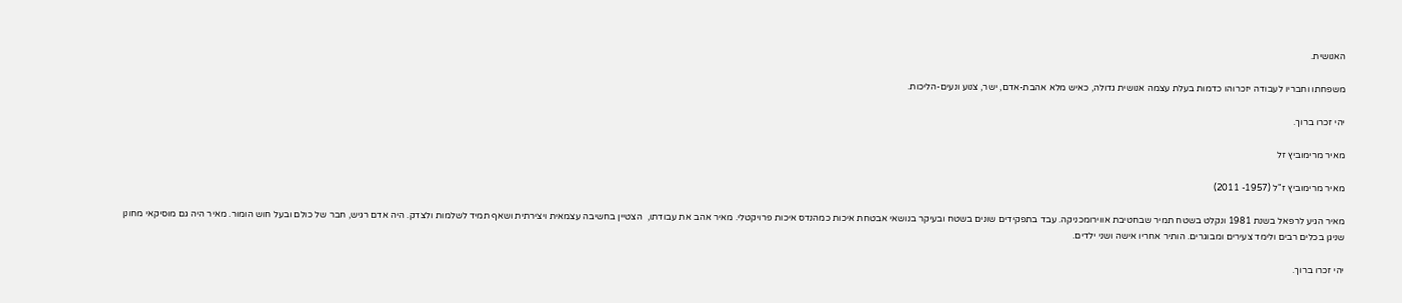האנושית.

משפחתו וחבריו לעבודה יזכרוהו כדמות בעלת עצמה אנושית גדולה, כאיש מלא אהבת-אדם, ישר, צנוע ונעים-הליכות.

יהי זכרו ברוך.

מאיר מרימוביץ זל

מאיר מרימוביץ ז"ל (1957- 2011)

מאיר הגיע לרפאל בשנת 1981 ונקלט בשטח תמיר שבחטיבת אווירומכניקה. עבד בתפקידים שונים בשטח ובעיקר בנושאי אבטחת איכות כמהנדס איכות פרויקטלי. מאיר אהב את עבודתו,  הצטיין בחשיבה עצמאית ויצירתית ושאף תמיד לשלמות ולצדק. היה אדם רגיש, חבר של כולם ובעל חוש הומור. מאיר היה גם מוסיקאי מחונן שניגן בכלים רבים ולימד צעירים ומבוגרים. הותיר אחריו אישה ושני ילדים.

יהי זכרו ברוך.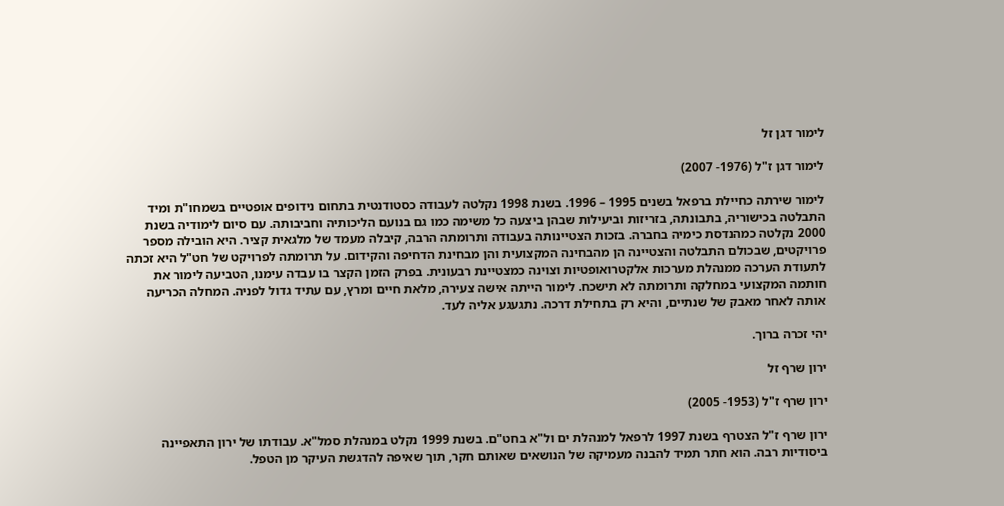לימור דגן זל

לימור דגן ז"ל (1976- 2007)

לימור שירתה כחיילת ברפאל בשנים 1995 – 1996. בשנת 1998 נקלטה לעבודה כסטודנטית בתחום נידופים אופטיים בשמחו"ת ומיד התבלטה בכישוריה, בתבונתה, בזריזות וביעילות שבהן ביצעה כל משימה כמו גם בנועם הליכותיה וחביבותה. עם סיום לימודיה בשנת 2000 נקלטה כמהנדסת כימיה בחברה. בזכות הצטיינותה בעבודה ותרומתה הרבה, קיבלה מעמד של מלגאית קציר. היא הובילה מספר פרויקטים, שבכולם התבלטה והצטיינה הן מהבחינה המקצועית והן מבחינת הדחיפה והקידום. על תרומתה לפרויקט של חט"ל היא זכתה לתעודת הערכה ממנהלת מערכות אלקטרואופטיות וצוינה כמצטיינת רבעונית. בפרק הזמן הקצר בו עבדה עימנו, הטביעה לימור את חותמה המקצועי במחלקה ותרומתה לא תישכח. לימור הייתה אישה צעירה, מלאת חיים ומרץ, עם עתיד גדול לפניה. המחלה הכריעה אותה לאחר מאבק של שנתיים, והיא רק בתחילת דרכה. נתגעגע אליה לעד.

יהי זכרה ברוך.

ירון שרף זל

ירון שרף ז"ל (1953- 2005)

ירון שרף ז"ל הצטרף בשנת 1997 לרפאל למנהלת ים ול"א בחט"ם. בשנת 1999 נקלט במנהלת סמל"א. עבודתו של ירון התאפיינה ביסודיות רבה. הוא חתר תמיד להבנה מעמיקה של הנושאים שאותם חקר, תוך שאיפה להדגשת העיקר מן הטפל.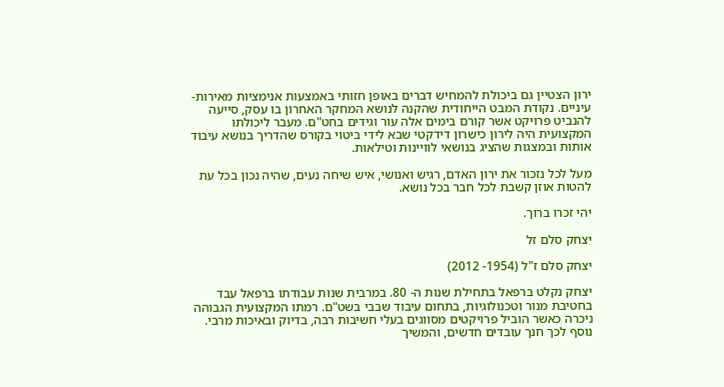ירון הצטיין גם ביכולת להמחיש דברים באופן חזותי באמצעות אנימציות מאירות-עיניים. נקודת המבט הייחודית שהקנה לנושא המחקר האחרון בו עסק, סייעה להנביט פרויקט אשר קורם בימים אלה עור וגידים בחט"ם. מעבר ליכולתו המקצועית היה לירון כישרון דידקטי שבא לידי ביטוי בקורס שהדריך בנושא עיבוד אותות ובמצגות שהציג בנושאי לוויינות וטילאות.

מעל לכל נזכור את ירון האדם, רגיש ואנושי, איש שיחה נעים, שהיה נכון בכל עת להטות אוזן קשבת לכל חבר בכל נושא.

יהי זכרו ברוך.

יצחק סלם זל

יצחק סלם ז"ל (1954- 2012)

יצחק נקלט ברפאל בתחילת שנות ה- 80. במרבית שנות עבודתו ברפאל עבד בחטיבת מנור וטכנולוגיות, בתחום עיבוד שבבי בשט"ם. רמתו המקצועית הגבוהה ניכרה כאשר הוביל פרויקטים מסווגים בעלי חשיבות רבה, בדיוק ובאיכות מרבי. נוסף לכך חנך עובדים חדשים, והמשיך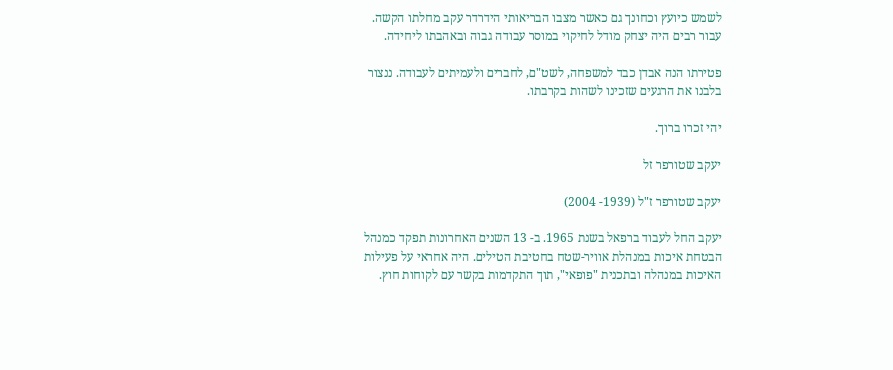לשמש כיועץ וכחונך גם כאשר מצבו הבריאותי הידרדר עקב מחלתו הקשה. עבור רבים היה יצחק מודל לחיקוי במוסר עבודה גבוה ובאהבתו ליחידה.

פטירתו הנה אבדן כבד למשפחה, לשט"ם, לחברים ולעמיתים לעבודה. ננצור בלבנו את הרגעים שזכינו לשהות בקרבתו.

יהי זכרו ברוך.

יעקב שטורפר זל

יעקב שטורפר ז"ל (1939- 2004)

יעקב החל לעבוד ברפאל בשנת 1965. ב- 13 השנים האחרונות תפקד כמנהל הבטחת איכות במנהלת אוויר-שטח בחטיבת הטילים. היה אחראי על פעילות האיכות במנהלה ובתכנית "פופאי", תוך התקדמות בקשר עם לקוחות חוץ.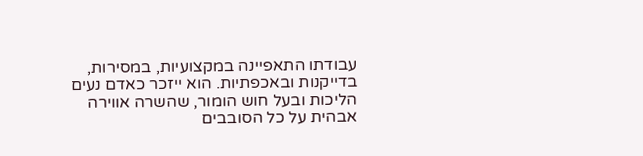עבודתו התאפיינה במקצועיות, במסירות, בדייקנות ובאכפתיות. הוא ייזכר כאדם נעים הליכות ובעל חוש הומור, שהשרה אווירה אבהית על כל הסובבים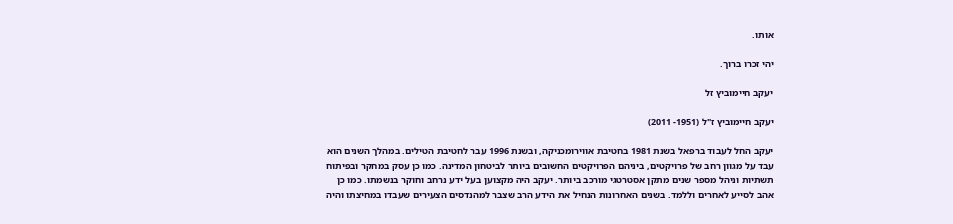אותו.

יהי זכרו ברוך.

יעקב חיימוביץ זל

יעקב חיימוביץ ז"ל (1951- 2011)

יעקב החל לעבוד ברפאל בשנת 1981 בחטיבת אווירומכניקה, ובשנת 1996 עבר לחטיבת הטילים. במהלך השנים הוא עבד על מגוון רחב של פרויקטים, ביניהם הפרויקטים החשובים ביותר לביטחון המדינה. כמו כן עסק במחקר ובפיתוח תשתיות וניהל מספר שנים מתקן אסטרטגי מורכב ביותר. יעקב היה מקצוען בעל ידע נרחב וחוקר בנשמתו. כמו כן אהב לסייע לאחרים וללמד. בשנים האחרונות הנחיל את הידע הרב שצבר למהנדסים הצעירים שעבדו במחיצתו והיה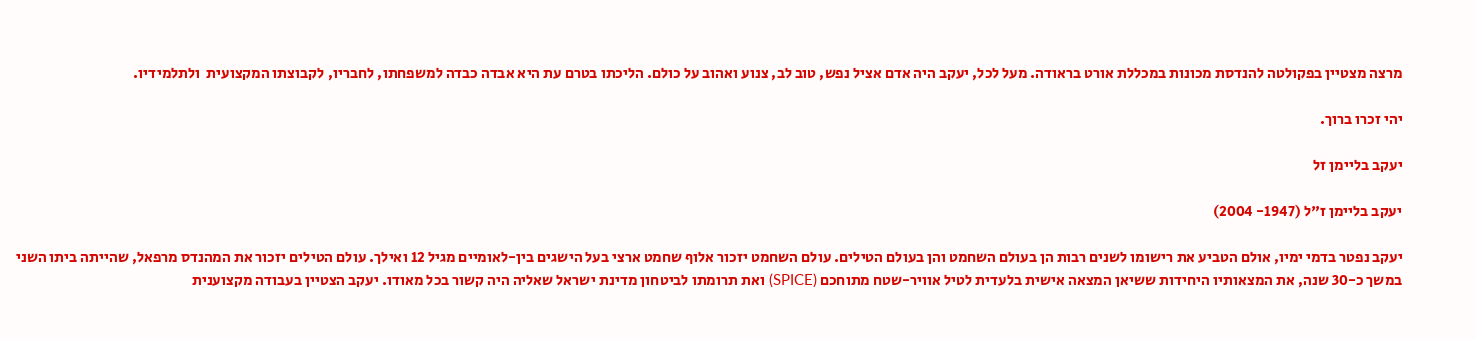מרצה מצטיין בפקולטה להנדסת מכונות במכללת אורט בראודה. מעל לכל, יעקב היה אדם אציל נפש, טוב לב, צנוע ואהוב על כולם. הליכתו בטרם עת היא אבדה כבדה למשפחתו, לחבריו, לקבוצתו המקצועית  ולתלמידיו.

יהי זכרו ברוך.

יעקב בליימן זל

יעקב בליימן ז"ל (1947- 2004)

יעקב נפטר בדמי ימיו, אולם הטביע את רישומו לשנים רבות הן בעולם השחמט והן בעולם הטילים. עולם השחמט יזכור אלוף שחמט ארצי בעל הישגים בין-לאומיים מגיל 12 ואילך. עולם הטילים יזכור את המהנדס מרפאל, שהייתה ביתו השני במשך כ-30 שנה, את המצאותיו היחידות ששיאן המצאה אישית בלעדית לטיל אוויר-שטח מתוחכם (SPICE) ואת תרומתו לביטחון מדינת ישראל שאליה היה קשור בכל מאודו. יעקב הצטיין בעבודה מקצוענית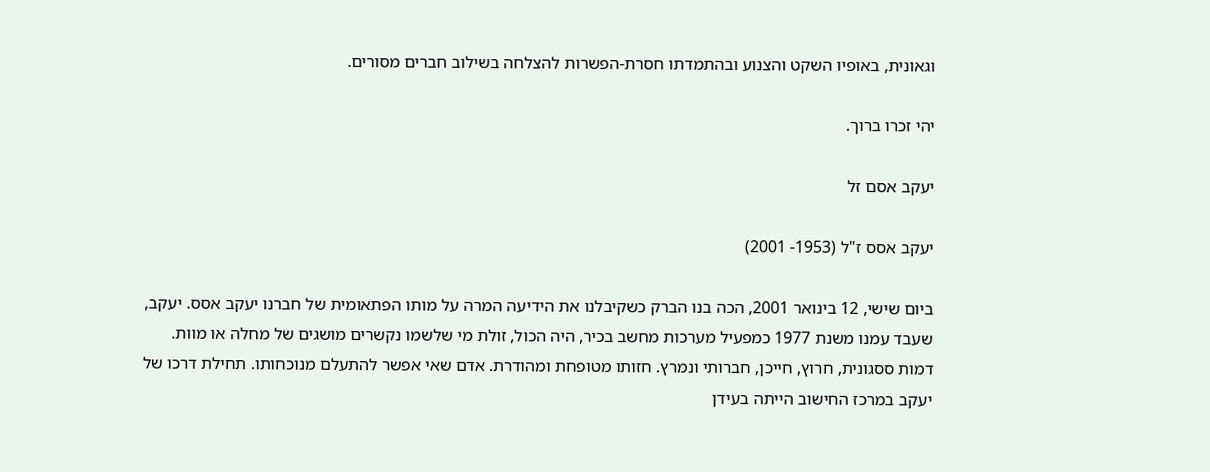וגאונית, באופיו השקט והצנוע ובהתמדתו חסרת-הפשרות להצלחה בשילוב חברים מסורים.

יהי זכרו ברוך.

יעקב אסם זל

יעקב אסס ז"ל (1953- 2001)

ביום שישי, 12 בינואר 2001, הכה בנו הברק כשקיבלנו את הידיעה המרה על מותו הפתאומית של חברנו יעקב אסס. יעקב, שעבד עמנו משנת 1977 כמפעיל מערכות מחשב בכיר, היה הכול, זולת מי שלשמו נקשרים מושגים של מחלה או מוות. דמות ססגונית, חרוץ, חייכן, חברותי ונמרץ. חזותו מטופחת ומהודרת. אדם שאי אפשר להתעלם מנוכחותו. תחילת דרכו של יעקב במרכז החישוב הייתה בעידן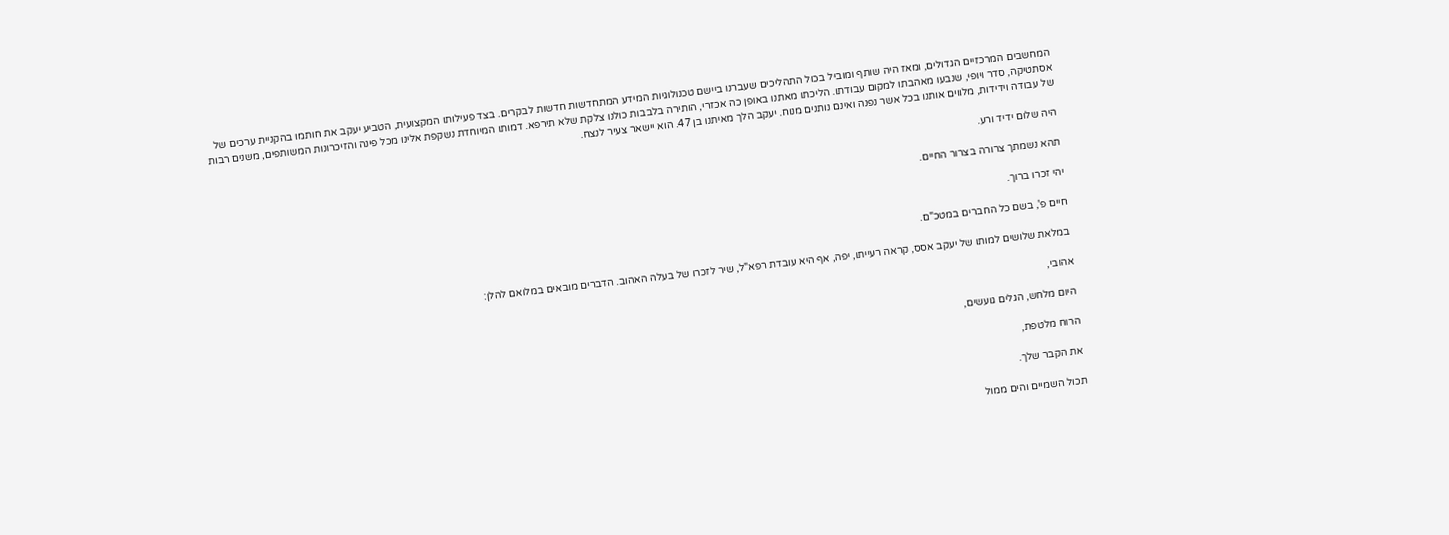המחשבים המרכזיים הגדולים, ומאז היה שותף ומוביל בכול התהליכים שעברנו ביישם טכנולוגיות המידע המתחדשות חדשות לבקרים. בצד פעילותו המקצועית, הטביע יעקב את חותמו בהקניית ערכים של אסתטיקה, סדר ויופי, שנבעו מאהבתו למקום עבודתו. הליכתו מאתנו באופן כה אכזרי, הותירה בלבבות כולנו צלקת שלא תירפא. דמותו המיוחדת נשקפת אלינו מכל פינה והזיכרונות המשותפים, משנים רבות של עבודה וידידות, מלווים אותנו בכל אשר נפנה ואינם נותנים מנוח. יעקב הלך מאיתנו בן 47. הוא יישאר צעיר לנצח.

היה שלום ידיד ורע.

תהא נשמתך צרורה בצרור החיים.

יהי זכרו ברוך.

חיים פ', בשם כל החברים במטכ"ם.

במלאת שלושים למותו של יעקב אסס, קראה רעייתו, יפה, אף היא עובדת רפא"ל, שיר לזכרו של בעלה האהוב. הדברים מובאים במלואם להלן:

אהובי,

היום מלחש, הגלים גועשים,

הרוח מלטפת,

את הקבר שלך.

תכול השמיים והים ממול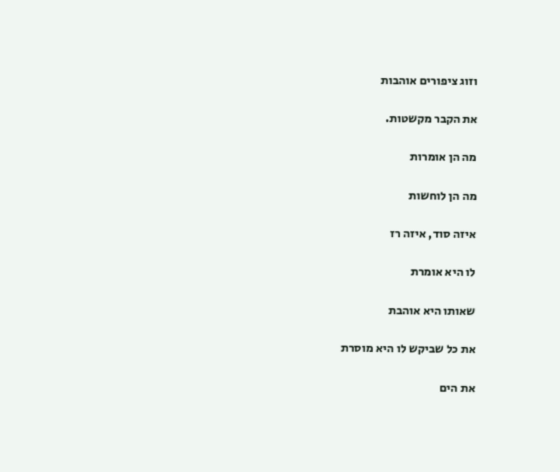וזוג ציפורים אוהבות

את הקבר מקשטות.

מה הן אומרות

מה הן לוחשות

איזה סוד, איזה רז

לו היא אומרת

שאותו היא אוהבת

את כל שביקש לו היא מוסרת

את הים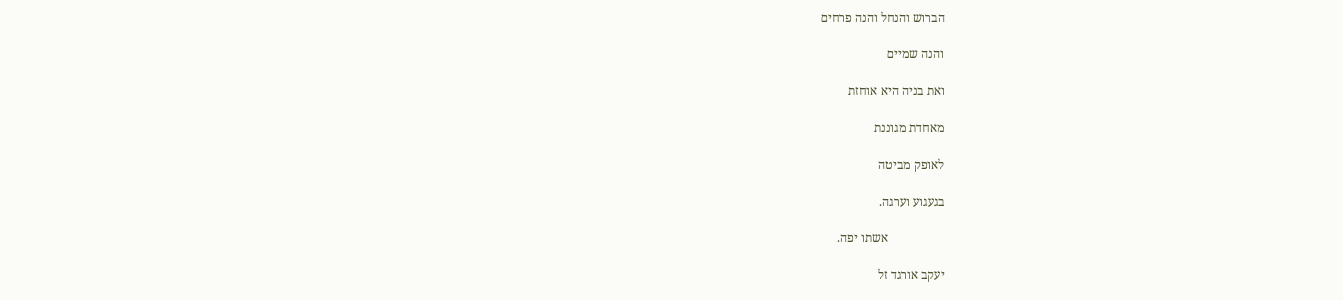הברוש והנחל והנה פרחים

והנה שמיים

ואת בניה היא אוחזת

מאחדת מגוננת

לאופק מביטה

בגעגוע וערגה.

                  אשתו יפה.

יעקב אורגד זל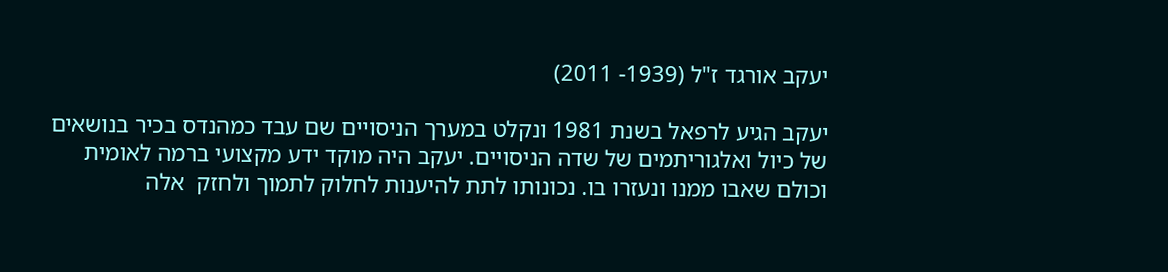יעקב אורגד ז"ל (1939- 2011)

יעקב הגיע לרפאל בשנת 1981 ונקלט במערך הניסויים שם עבד כמהנדס בכיר בנושאים של כיול ואלגוריתמים של שדה הניסויים. יעקב היה מוקד ידע מקצועי ברמה לאומית וכולם שאבו ממנו ונעזרו בו. נכונותו לתת להיענות לחלוק לתמוך ולחזק  אלה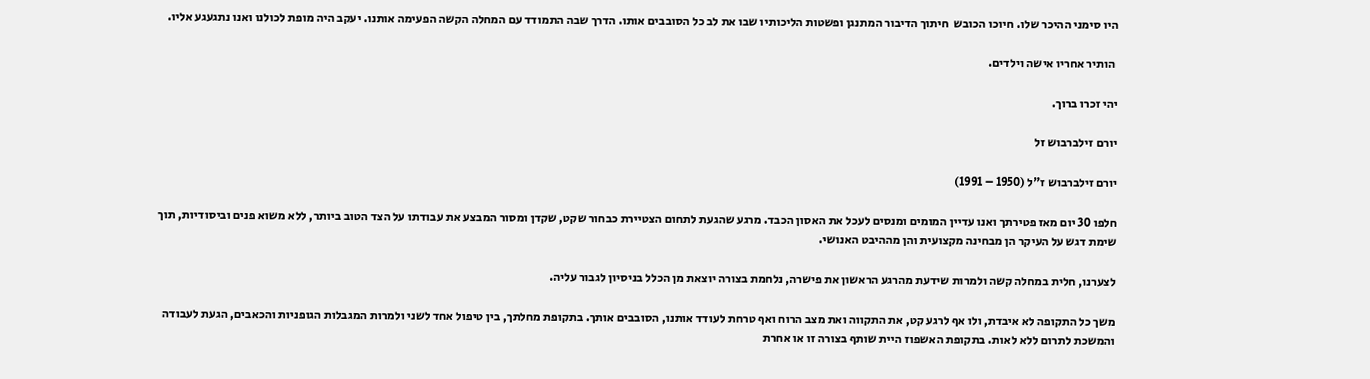היו סימני ההיכר שלו. חיוכו הכובש  חיתוך הדיבור המתנגן ופשטות הליכותיו שבו את לב כל הסובבים אותו. הדרך שבה התמודד עם המחלה הקשה הפעימה אותנו. יעקב היה מופת לכולנו ואנו נתגעגע אליו.

 הותיר אחריו אישה וילדים.

יהי זכרו ברוך.

יורם זילברבוש זל

יורם זילברבוש ז"ל (1950 – 1991)

חלפו 30 יום מאז פטירתך ואנו עדיין המומים ומנסים לעכל את האסון הכבד. מרגע שהגעת לתחום הצטיירת כבחור שקט, שקדן ומסור המבצע את עבודתו על הצד הטוב ביותר, ללא משוא פנים וביסודיות, תוך שימת דגש על העיקר הן מבחינה מקצועית והן מההיבט האנושי.

לצערנו, חלית במחלה קשה ולמרות שידעת מהרגע הראשון את פישרה, נלחמת בצורה יוצאת מן הכלל בניסיון לגבור עליה.

משך כל התקופה לא איבדת, ולו אף לרגע קט, את התקווה ואת מצב הרוח ואף טרחת לעודד אותנו, הסובבים אותך. בתקופת מחלתך, בין טיפול אחד לשני ולמרות המגבלות הגופניות והכאבים, הגעת לעבודה והמשכת לתרום ללא לאות. בתקופת האשפוז היית שותף בצורה זו או אחרת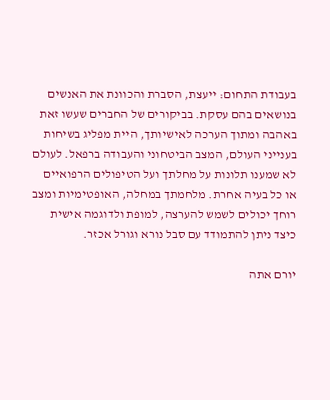בעבודת התחום: ייעצת, הסברת והכוונת את האנשים בנושאים בהם עסקת. בביקורים של החברים שעשו זאת באהבה ומתוך הערכה לאישיותך, היית מפליג בשיחות בענייני העולם, המצב הביטחוני והעבודה ברפאל. לעולם לא שמענו תלונות על מחלתך ועל הטיפולים הרפואיים או כל בעיה אחרת. מלחמתך במחלה, האופטימיות ומצב רוחך יכולים לשמש להערצה, למופת ולדוגמה אישית כיצד ניתן להתמודד עם סבל נורא וגורל אכזר.

יורם אתה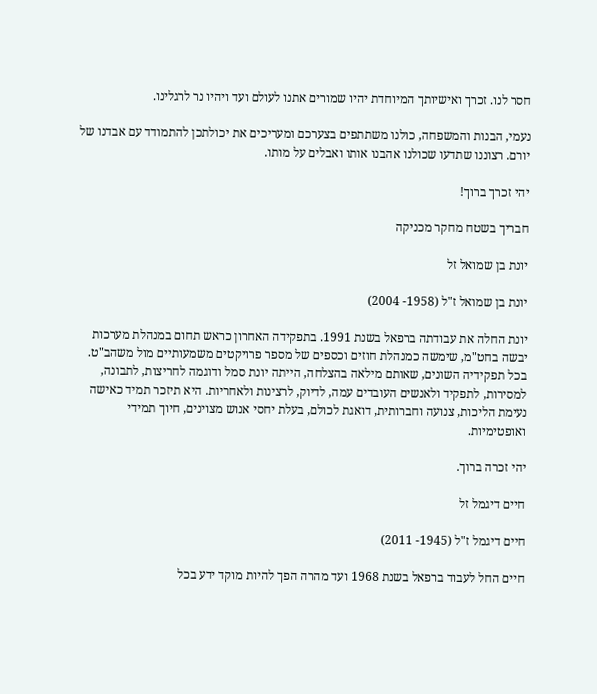חסר לנו. זכרך ואישיותך המיוחדת יהיו שמורים אתנו לעולם ועד ויהיו נר לרגלינו.

נעמי, הבנות והמשפחה, כולנו משתתפים בצערכם ומעריכים את יכולתכן להתמודד עם אבדנו של יורם. רצוננו שתדעו שכולנו אהבנו אותו ואבלים על מותו.

יהי זכרך ברוך!

חבריך בשטח מחקר מכניקה

יונת בן שמואל זל

יונת בן שמואל ז"ל (1958- 2004)

יונת החלה את עבודתה ברפאל בשנת 1991. בתפקידה האחרון כראש תחום במנהלת מערכות יבשה בחט"מ, שימשה כמנהלת חוזים וכספים של מספר פרויקטים משמעותיים מול משהב"ט. בכל תפקידיה השונים, שאותם מילאה בהצלחה, הייתה יונת סמל ודוגמה לחריצות, לתבונה, למסירות, לתפקיד ולאנשים העובדים עמה, לדיוק, לרצינות ולאחריות. היא תיזכר תמיד כאישה נעימת הליכות, צנועה וחברותית, דואגת לכולם, בעלת יחסי אנוש מצוינים, חיוך תמידי ואופטימיות.

יהי זכרה ברוך.

חיים דיגמל זל

חיים דיגמל ז"ל (1945- 2011)

חיים החל לעבוד ברפאל בשנת 1968 ועד מהרה הפך להיות מוקד ידע בכל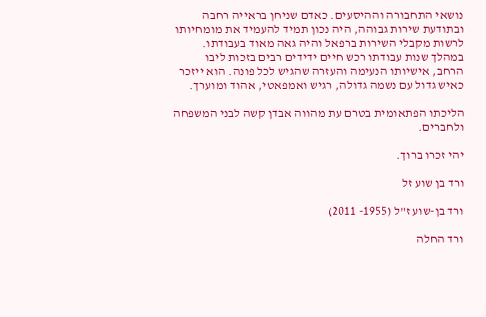נושאי התחבורה וההיסעים. כאדם שניחן בראייה רחבה ובתודעת שירות גבוהה, היה נכון תמיד להעמיד את מומחיותו לרשות מקבלי השירות ברפאל והיה גאה מאוד בעבודתו. במהלך שנות עבודתו רכש חיים ידידים רבים בזכות ליבו הרחב, אישיותו הנעימה והעזרה שהגיש לכל פונה. הוא ייזכר כאיש גדול עם נשמה גדולה, רגיש ואמפאטי, אהוד ומוערך.

הליכתו הפתאומית בטרם עת מהווה אבדן קשה לבני המשפחה ולחברים.

יהי זכרו ברוך.

ורד בן שוע זל

ורד בן-שוע ז"ל (1955- 2011)

ורד החלה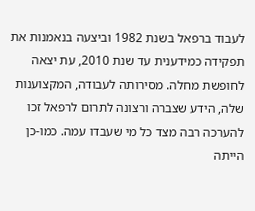לעבוד ברפאל בשנת 1982 וביצעה בנאמנות את תפקידה כמידענית עד שנת 2010, עת יצאה לחופשת מחלה. מסירותה לעבודה, המקצוענות שלה, הידע שצברה ורצונה לתרום לרפאל זכו להערכה רבה מצד כל מי שעבדו עמה. כמו-כן הייתה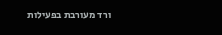ורד מעורבת בפעילות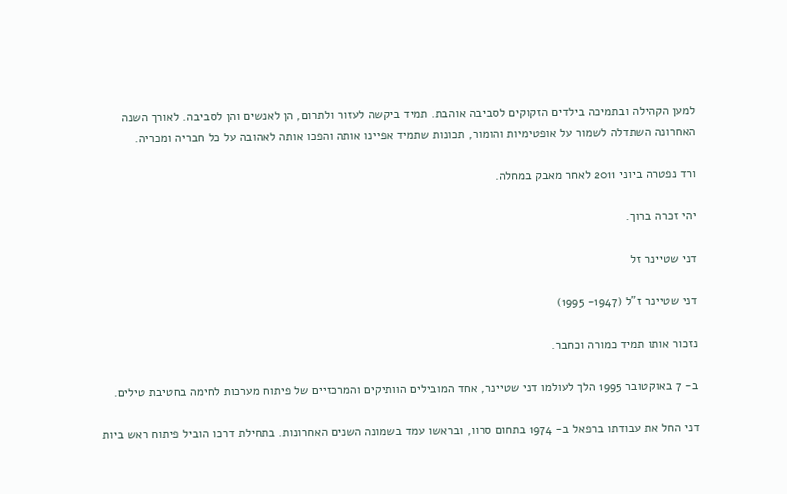למען הקהילה ובתמיכה בילדים הזקוקים לסביבה אוהבת. תמיד ביקשה לעזור ולתרום, הן לאנשים והן לסביבה. לאורך השנה האחרונה השתדלה לשמור על אופטימיות והומור, תכונות שתמיד אפיינו אותה והפכו אותה לאהובה על כל חבריה ומכריה.

ורד נפטרה ביוני 2011 לאחר מאבק במחלה.

יהי זכרה ברוך.

דני שטיינר זל

דני שטיינר ז"ל (1947- 1995)

נזכור אותו תמיד כמורה וכחבר.

ב- 7 באוקטובר 1995 הלך לעולמו דני שטיינר, אחד המובילים הוותיקים והמרכזיים של פיתוח מערכות לחימה בחטיבת טילים.

דני החל את עבודתו ברפאל ב- 1974 בתחום סרוו, ובראשו עמד בשמונה השנים האחרונות. בתחילת דרכו הוביל פיתוח ראש ביות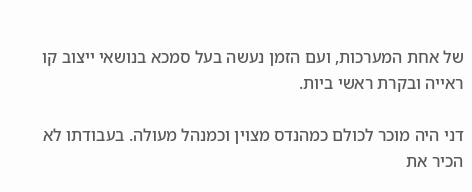של אחת המערכות, ועם הזמן נעשה בעל סמכא בנושאי ייצוב קו ראייה ובקרת ראשי ביות.

דני היה מוכר לכולם כמהנדס מצוין וכמנהל מעולה. בעבודתו לא הכיר את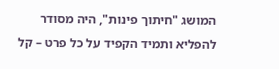המושג "חיתוך פינות", היה מסודר להפליא ותמיד הקפיד על כל פרט – קל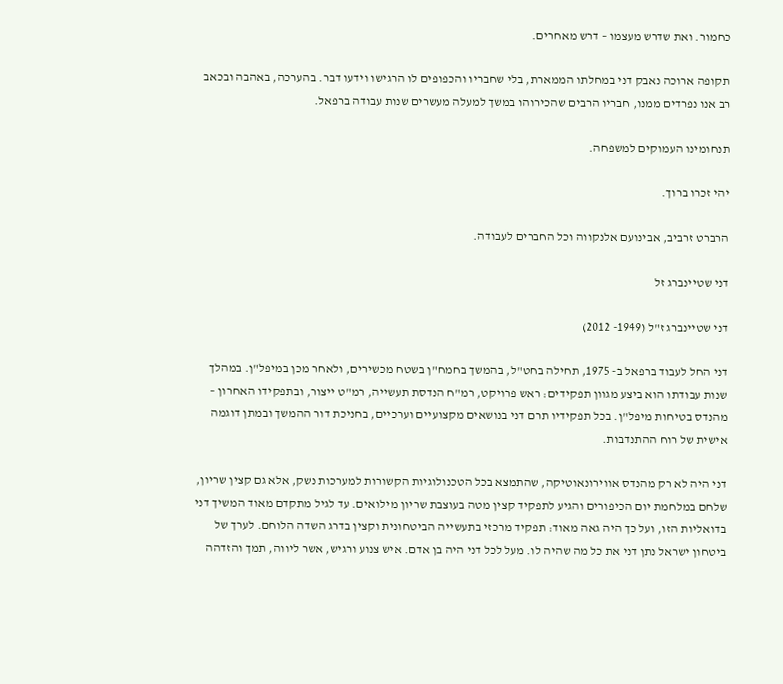כחמור. ואת שדרש מעצמו – דרש מאחרים.

תקופה ארוכה נאבק דני במחלתו הממארת, בלי שחבריו והכפופים לו הרגישו וידעו דבר. בהערכה, באהבה ובכאב רב אנו נפרדים ממנו, חבריו הרבים שהכירוהו במשך למעלה מעשרים שנות עבודה ברפאל.

תנחומינו העמוקים למשפחה.

יהי זכרו ברוך.

הרברט זרביב, אבינועם אלנקווה וכל החברים לעבודה.

דני שטיינברג זל

דני שטיינברג ז"ל (1949- 2012)

דני החל לעבוד ברפאל ב- 1975, תחילה בחט"ל, בהמשך בחמח"ן בשטח מכשירים, ולאחר מכן במיפל"ן. במהלך שנות עבודתו הוא ביצע מגוון תפקידים: ראש פרויקט, רמ"ח הנדסת תעשייה, רמ"ט ייצור, ובתפקידו האחרון – מהנדס בטיחות מיפל"ן. בכל תפקידיו תרם דני בנושאים מקצועיים וערכיים, בחניכת דור ההמשך ובמתן דוגמה אישית של רוח ההתנדבות.

דני היה לא רק מהנדס אווירונאוטיקה, שהתמצא בכל הטכנולוגיות הקשורות למערכות נשק, אלא גם קצין שריון, שלחם במלחמת יום הכיפורים והגיע לתפקיד קצין מטה בעוצבת שריון מילואים. עד לגיל מתקדם מאוד המשיך דני בדואליות הזו, ועל כך היה גאה מאוד: תפקיד מרכזי בתעשייה הביטחונית וקצין בדרג השדה הלוחם. לערך של ביטחון ישראל נתן דני את כל מה שהיה לו. מעל לכל דני היה בן אדם. איש צנוע ורגיש, אשר ליווה, תמך והזדהה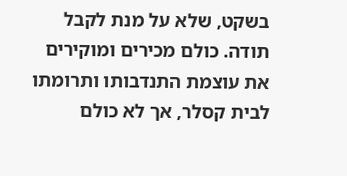בשקט, שלא על מנת לקבל תודה. כולם מכירים ומוקירים את עוצמת התנדבותו ותרומתו לבית קסלר, אך לא כולם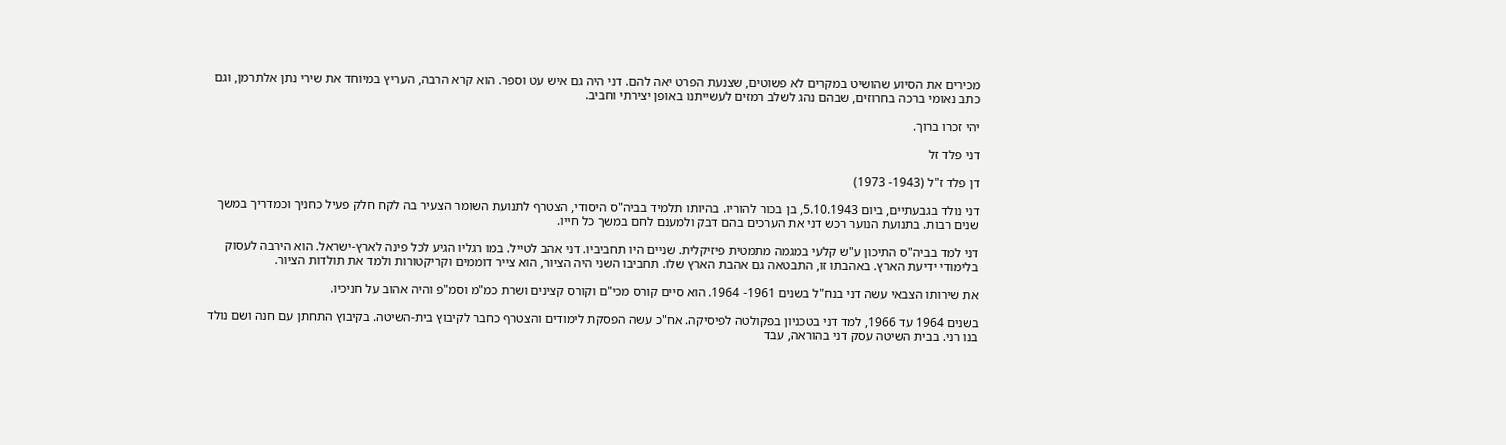מכירים את הסיוע שהושיט במקרים לא פשוטים, שצנעת הפרט יאה להם. דני היה גם איש עט וספר. הוא קרא הרבה, העריץ במיוחד את שירי נתן אלתרמן, וגם כתב נאומי ברכה בחרוזים, שבהם נהג לשלב רמזים לעשייתנו באופן יצירתי וחביב.

יהי זכרו ברוך.

דני פלד זל

דן פלד ז"ל (1943- 1973)

דני נולד בגבעתיים, ביום 5.10.1943, בן בכור להוריו. בהיותו תלמיד בביה"ס היסודי, הצטרף לתנועת השומר הצעיר בה לקח חלק פעיל כחניך וכמדריך במשך שנים רבות. בתנועת הנוער רכש דני את הערכים בהם דבק ולמענם לחם במשך כל חייו.

דני למד בביה"ס התיכון ע"ש קלעי במגמה מתמטית פיזיקלית. שניים היו תחביביו. דני אהב לטייל. במו רגליו הגיע לכל פינה לארץ-ישראל. הוא הירבה לעסוק בלימודי ידיעת הארץ. באהבתו זו, התבטאה גם אהבת הארץ שלו. תחביבו השני היה הציור, הוא צייר דוממים וקריקטורות ולמד את תולדות הציור.

את שירותו הצבאי עשה דני בנח"ל בשנים 1961- 1964. הוא סיים קורס מכי"ם וקורס קצינים ושרת כמ"מ וסמ"פ והיה אהוב על חניכיו.

בשנים 1964 עד 1966, למד דני בטכניון בפקולטה לפיסיקה. אח"כ עשה הפסקת לימודים והצטרף כחבר לקיבוץ בית-השיטה. בקיבוץ התחתן עם חנה ושם נולד בנו רני. בבית השיטה עסק דני בהוראה, עבד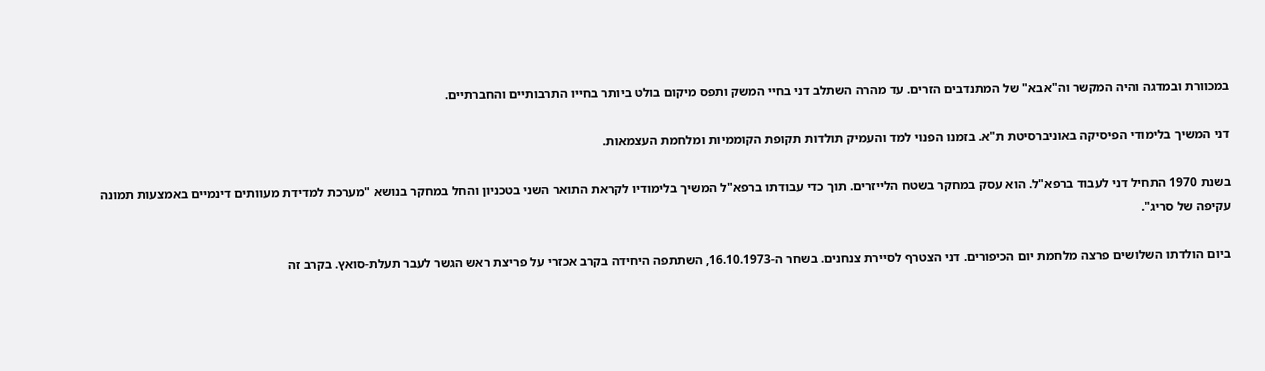במכוורת ובמדגה והיה המקשר וה"אבא" של המתנדבים הזרים. עד מהרה השתלב דני בחיי המשק ותפס מיקום בולט ביותר בחייו התרבותיים והחברתיים.

דני המשיך בלימודי הפיסיקה באוניברסיטת ת"א. בזמנו הפנוי למד והעמיק תולדות תקופת הקוממיות ומלחמת העצמאות.

בשנת 1970 התחיל דני לעבוד ברפא"ל. הוא עסק במחקר בשטח הלייזרים. תוך כדי עבודתו ברפא"ל המשיך בלימודיו לקראת התואר השני בטכניון והחל במחקר בנושא "מערכת למדידת מעוותים דינמיים באמצעות תמונה עקיפה של סריג".

ביום הולדתו השלושים פרצה מלחמת יום הכיפורים. דני הצטרף לסיירת צנחנים. בשחר ה-16.10.1973, השתתפה היחידה בקרב אכזרי על פריצת ראש הגשר לעבר תעלת-סואץ. בקרב זה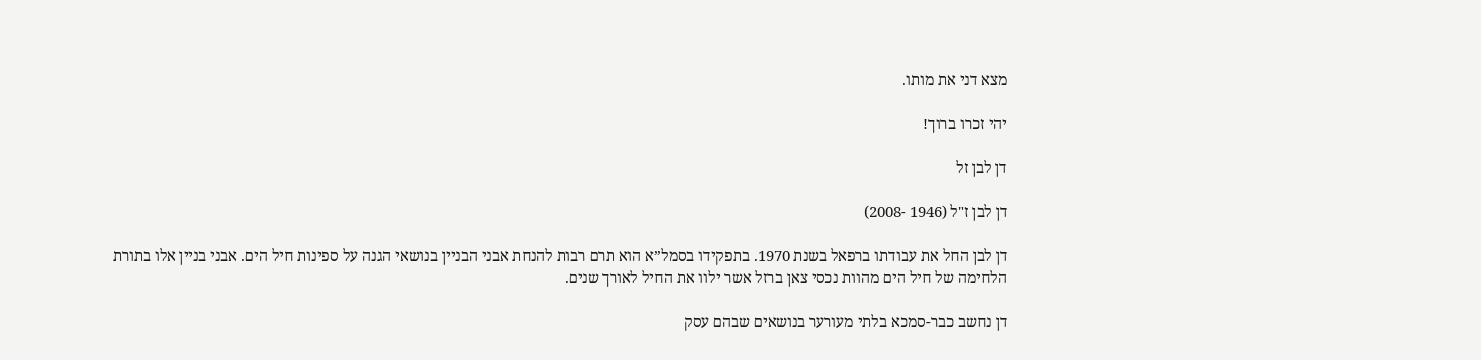מצא דני את מותו.

יהי זכרו ברוך!

דן לבן זל

דן לבן ז"ל (1946 -2008)

דן לבן החל את עבודתו ברפאל בשנת 1970. בתפקידו בסמל”א הוא תרם רבות להנחת אבני הבניין בנושאי הגנה על ספינות חיל הים. אבני בניין אלו בתורת הלחימה של חיל הים מהוות נכסי צאן ברזל אשר ילוו את החיל לאורך שנים.

דן נחשב כבר-סמכא בלתי מעורער בנושאים שבהם עסק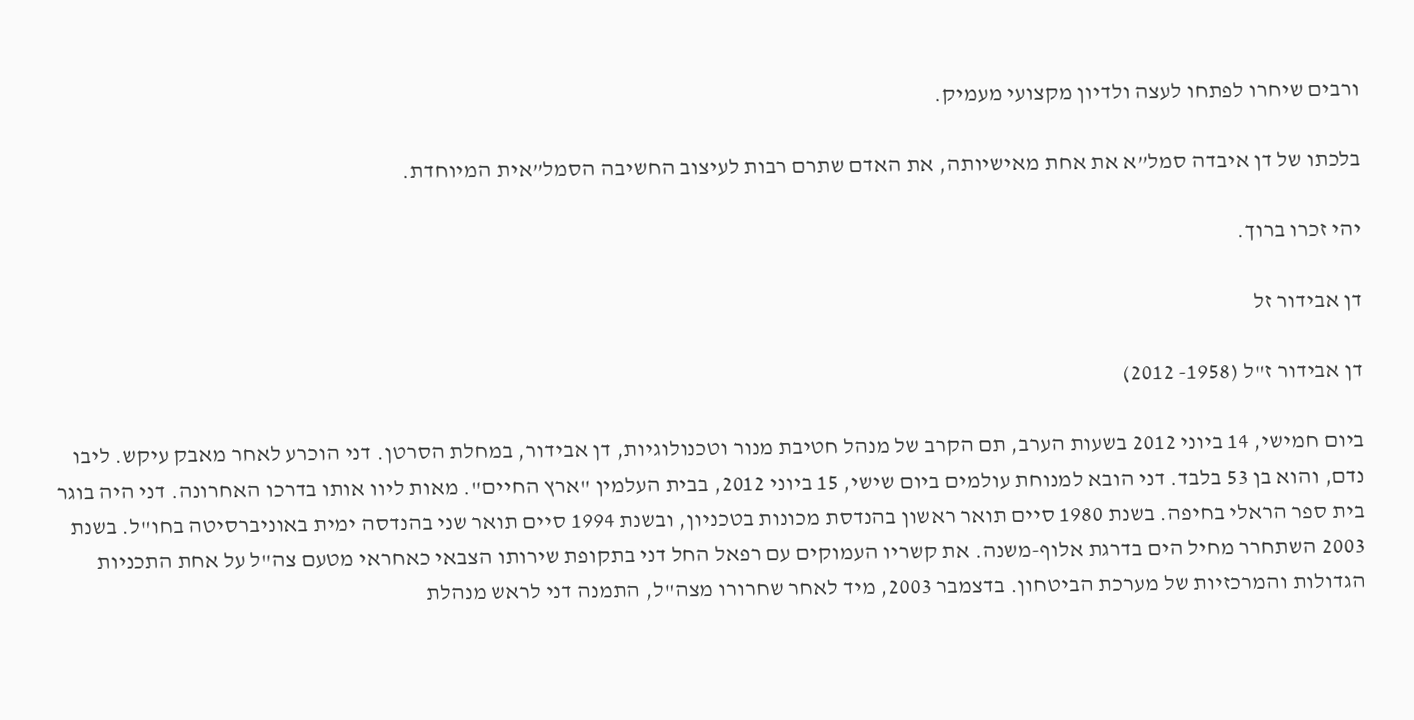ורבים שיחרו לפתחו לעצה ולדיון מקצועי מעמיק.

בלכתו של דן איבדה סמל”א את אחת מאישיותה, את האדם שתרם רבות לעיצוב החשיבה הסמל”אית המיוחדת.

יהי זכרו ברוך.

דן אבידור זל

דן אבידור ז"ל (1958- 2012)

ביום חמישי, 14 ביוני 2012 בשעות הערב, תם הקרב של מנהל חטיבת מנור וטכנולוגיות, דן אבידור, במחלת הסרטן. דני הוכרע לאחר מאבק עיקש. ליבו נדם, והוא בן 53 בלבד. דני הובא למנוחת עולמים ביום שישי, 15 ביוני 2012, בבית העלמין "ארץ החיים". מאות ליוו אותו בדרכו האחרונה. דני היה בוגר בית ספר הראלי בחיפה. בשנת 1980 סיים תואר ראשון בהנדסת מכונות בטכניון, ובשנת 1994 סיים תואר שני בהנדסה ימית באוניברסיטה בחו"ל. בשנת 2003 השתחרר מחיל הים בדרגת אלוף-משנה. את קשריו העמוקים עם רפאל החל דני בתקופת שירותו הצבאי כאחראי מטעם צה"ל על אחת התכניות הגדולות והמרכזיות של מערכת הביטחון. בדצמבר 2003, מיד לאחר שחרורו מצה"ל, התמנה דני לראש מנהלת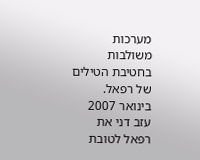מערכות משולבות בחטיבת הטילים של רפאל. בינואר 2007 עזב דני את רפאל לטובת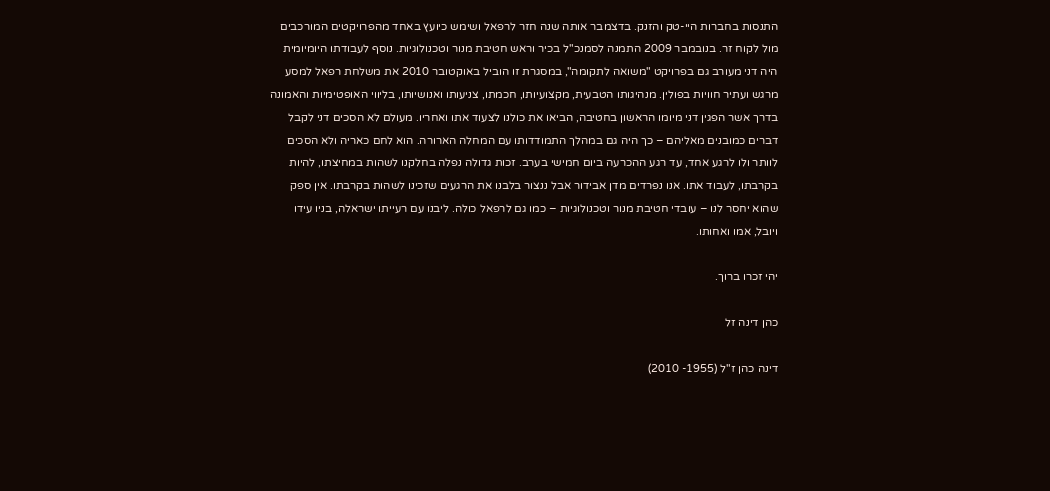התנסות בחברות היי-טק והזנק. בדצמבר אותה שנה חזר לרפאל ושימש כיועץ באחד מהפרויקטים המורכבים מול לקוח זר. בנובמבר 2009 התמנה לסמנכ"ל בכיר וראש חטיבת מנור וטכנולוגיות. נוסף לעבודתו היומיומית היה דני מעורב גם בפרויקט "משואה לתקומה", במסגרת זו הוביל באוקטובר 2010 את משלחת רפאל למסע מרגש ועתיר חוויות בפולין. מנהיגותו הטבעית, מקצועיותו, חכמתו, צניעותו ואנושיותו, בליווי האופטימיות והאמונה בדרך אשר הפגין דני מיומו הראשון בחטיבה, הביאו את כולנו לצעוד אתו ואחריו. מעולם לא הסכים דני לקבל דברים כמובנים מאליהם – כך היה גם במהלך התמודדותו עם המחלה הארורה. הוא לחם כאריה ולא הסכים לוותר ולו לרגע אחד, עד רגע ההכרעה ביום חמישי בערב. זכות גדולה נפלה בחלקנו לשהות במחיצתו, להיות בקרבתו, לעבוד אתו. אנו נפרדים מדן אבידור אבל ננצור בלבנו את הרגעים שזכינו לשהות בקרבתו. אין ספק שהוא יחסר לנו – עובדי חטיבת מנור וטכנולוגיות – כמו גם לרפאל כולה. ליבנו עם רעייתו ישראלה, בניו עידו ויובל, אמו ואחותו.

יהי זכרו ברוך.

כהן דינה זל

דינה כהן ז"ל (1955- 2010)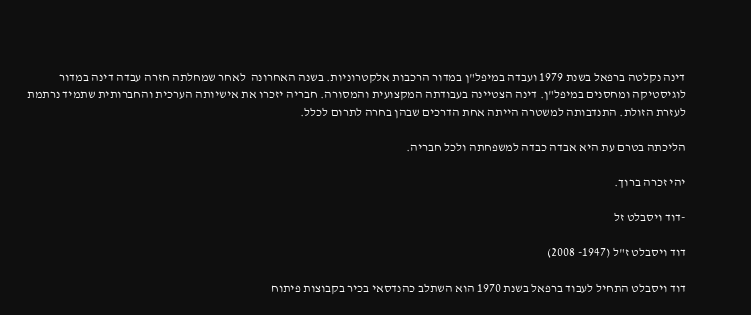דינה נקלטה ברפאל בשנת 1979 ועבדה במיפל"ן במדור הרכבות אלקטרוניות. בשנה האחרונה  לאחר שמחלתה חזרה עבדה דינה במדור לוגיסטיקה ומחסנים במיפל"ן. דינה הצטיינה בעבודתה המקצועית והמסורה. חבריה יזכרו את אישיותה הערכית והחברותית שתמיד נרתמת לעזרת הזולת. התנדבותה למשטרה הייתה אחת הדרכים שבהן בחרה לתרום לכלל.

הליכתה בטרם עת היא אבדה כבדה למשפחתה ולכל חבריה.

יהי זכרה ברוך.

-דוד ויסבלט זל

דוד ויסבלט ז"ל (1947- 2008)

דוד ויסבלט התחיל לעבוד ברפאל בשנת 1970 הוא השתלב כהנדסאי בכיר בקבוצות פיתוח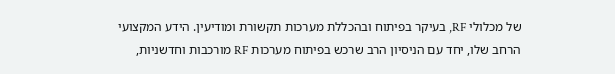של מכלולי RF, בעיקר בפיתוח ובהכללת מערכות תקשורת ומודיעין. הידע המקצועי הרחב שלו, יחד עם הניסיון הרב שרכש בפיתוח מערכות RF מורכבות וחדשניות,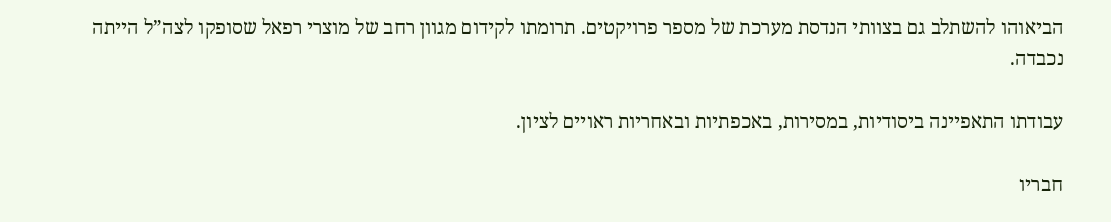הביאוהו להשתלב גם בצוותי הנדסת מערכת של מספר פרויקטים. תרומתו לקידום מגוון רחב של מוצרי רפאל שסופקו לצה”ל הייתה נכבדה.

עבודתו התאפיינה ביסודיות, במסירות, באכפתיות ובאחריות ראויים לציון.

חבריו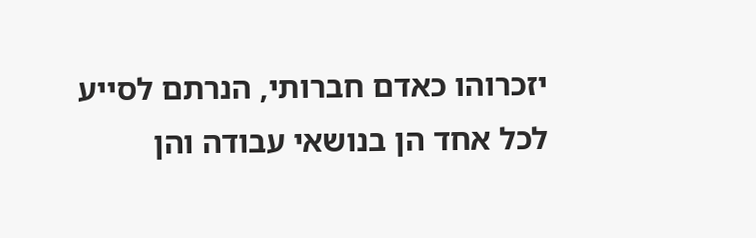יזכרוהו כאדם חברותי, הנרתם לסייע לכל אחד הן בנושאי עבודה והן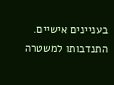בעניינים אישיים. התנדבותו למשטרה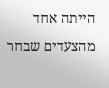הייתה אחד מהצעדים שבחר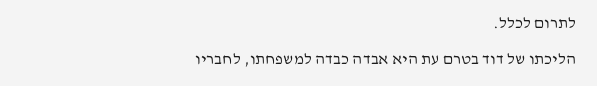לתרום לכלל.

הליכתו של דוד בטרם עת היא אבדה כבדה למשפחתו, לחבריו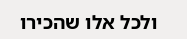ולכל אלו שהכירו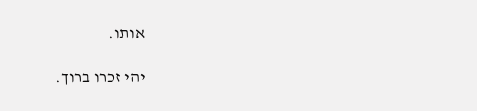אותו.

יהי זכרו ברוך.